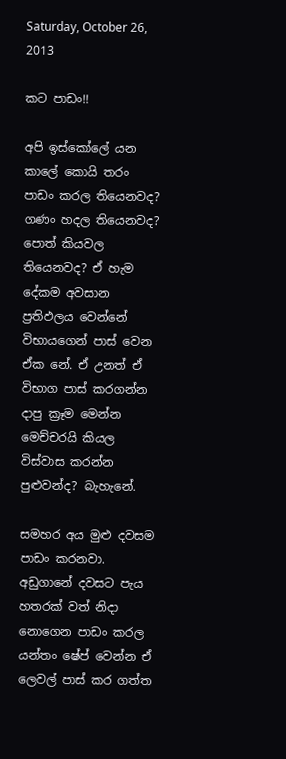Saturday, October 26, 2013

කට පාඩං!!

අපි ඉස්කෝලේ යන කාලේ කොයි තරං පාඩං කරල තියෙනවද? ගණං හදල තියෙනවද? පොත් කියවල තියෙනවද? ඒ හැම දේකම අවසාන ප්‍රතිඵලය වෙන්නේ විභායගෙන් පාස් වෙන ඒක නේ. ඒ උනත් ඒ විභාග පාස් කරගන්න දාපු ක්‍රෑම මෙන්න මෙච්චරයි කියල විස්වාස කරන්න පුළුවන්ද? බැහැනේ.

සමහර අය මුළු දවසම පාඩං කරනවා. අඩුගානේ දවසට පැය හතරක් වත් නිදා නොගෙන පාඩං කරල යන්තං ෂේප් වෙන්න ඒ ලෙවල් පාස් කර ගත්ත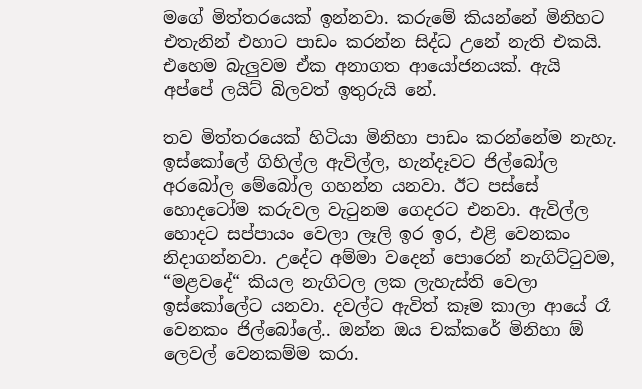මගේ මිත්තරයෙක් ඉන්නවා. කරුමේ කියන්නේ මිනිහට එතැනින් එහාට පාඩං කරන්න සිද්ධ උනේ නැති එකයි. එහෙම බැලුවම ඒක අනාගත ආයෝජනයක්. ඇයි අප්පේ ලයිට් බිලවත් ඉතුරුයි නේ.

තව මිත්තරයෙක් හිටියා මිනිහා පාඩං කරන්නේම නැහැ. ඉස්කෝලේ ගිහිල්ල ඇවිල්ල, හැන්දෑවට ජිල්බෝල අරබෝල මේබෝල ගහන්න යනවා. ඊට පස්සේ හොදටෝම කරුවල වැටුනම ගෙදරට එනවා. ඇවිල්ල හොදට සප්පායං වෙලා ලෑලි ඉර ඉර, එළි වෙනකං නිදාගන්නවා. උදේට අම්මා වදෙන් පොරෙන් නැගිට්ටුවම, “මළවදේ“ කියල නැගිටල ලක ලැහැස්ති වෙලා ඉස්කෝලේට යනවා. දවල්ට ඇවිත් කෑම කාලා ආයේ රෑ වෙනකං ජිල්බෝලේ.. ඔන්න ඔය චක්කරේ මිනිහා ඕ ලෙවල් වෙනකම්ම කරා.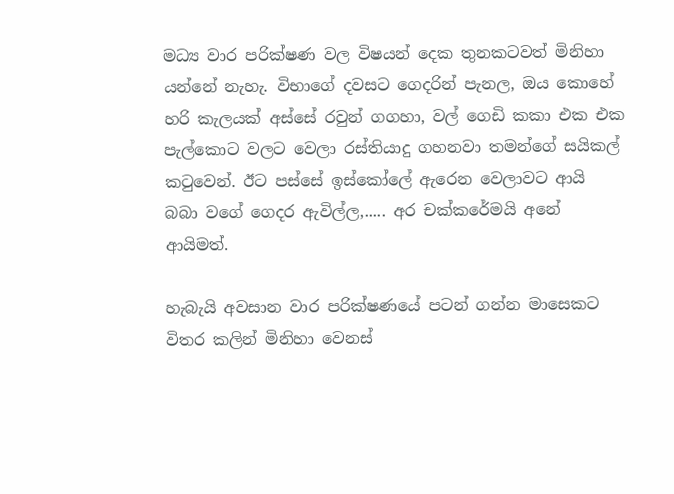මධ්‍ය වාර පරික්ෂණ වල විෂයන් දෙක තුනකටවත් මිනිහා යන්නේ නැහැ. විභාගේ දවසට ගෙදරින් පැනල, ඔය කොහේ හරි කැලයක් අස්සේ රවුන් ගගහා, වල් ගෙඩි කකා එක එක පැල්කොට වලට වෙලා රස්තියාදු ගහනවා තමන්ගේ සයිකල් කටුවෙන්. ඊට පස්සේ ඉස්කෝලේ ඇරෙන වෙලාවට ආයි බබා වගේ ගෙදර ඇවිල්ල,..... අර චක්කරේමයි අනේ ආයිමත්.

හැබැයි අවසාන වාර පරික්ෂණයේ පටන් ගන්න මාසෙකට විතර කලින් මිනිහා වෙනස්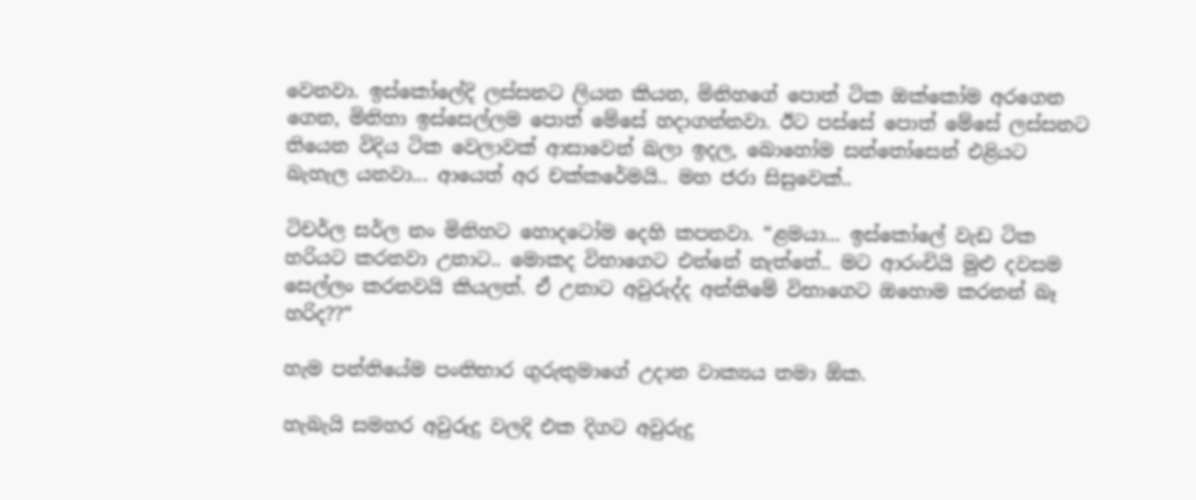වෙනවා. ඉස්කෝලේදි ලස්සනට ලියන කියන, මිනිහගේ පොත් ටික ඔක්කෝම අරගෙන ගෙන, මිනිහා ඉස්සෙල්ලම පොත් මේසේ හදාගන්නවා. ඊට පස්සේ පොත් මේසේ ලස්සනට තියෙන විදිය ටික වෙලාවක් ආසාවෙන් බලා ඉදල, බොහෝම සන්තෝසෙන් එළියට බැහැල යනවා... ආයෙත් අර චක්කරේමයි.. මහ ජරා සිසුවෙක්..

ටිචර්ල සර්ල නං මිනිහට හොදටෝම දෙහි කපනවා. “ළමයා... ඉස්කෝලේ වැඩ ටික හරියට කරනවා උනාට.. මොකද විභාගෙට එන්නේ නැත්තේ.. මට ආරංචියි මුළු දවසම සෙල්ලං කරනවයි කියලත්. ඒ උනාට අවුරුද්ද අන්තිමේ විභාගෙට ඔහොම කරනන් බෑ හරිද??“

හැම පන්තියේම පංතිභාර ගුරුතුමාගේ උදාන වාක්‍යය තමා ඕක.

හැබැයි සමහර අවුරුදු වලදි එක දිගට අවුරුදු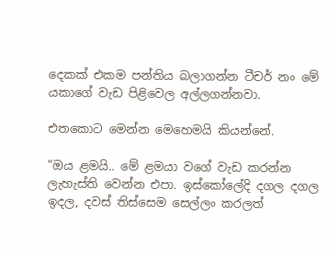දෙකක් එකම පන්තිය බලාගන්න ටීචර් නං මේ යකාගේ වැඩ පිළිවෙල අල්ලගන්නවා.

එතකොට මෙන්න මෙහෙමයි කියන්නේ.

“ඔය ළමයි.. මේ ළමයා වගේ වැඩ කරන්න ලැහැස්ති වෙන්න එපා. ඉස්කෝලේදි දගල දගල ඉදල, දවස් තිස්සෙම සෙල්ලං කරලත්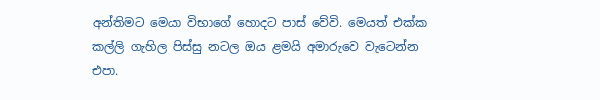අන්තිමට මෙයා විභාගේ හොදට පාස් වේවි. මෙයත් එක්ක කල්ලි ගැහිල පිස්සු නටල ඔය ළමයි අමාරුවෙ වැටෙන්න එපා.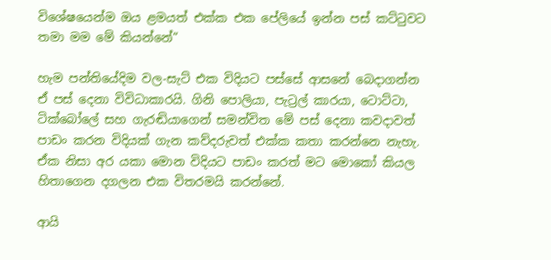විශේෂයෙන්ම ඔය ළමයත් එක්ක එක පේලියේ ඉන්න පස් කට්ටුවට තමා මම මේ කියන්නේ“

හැම පන්තියේදිම වල-සැට් එක විදියට පස්සේ ආසනේ බෙදාගන්න ඒ පස් දෙනා විවිධාකාරයි. ගිනි පොලියා, පැට්‍රල් කාරයා, ටොට්ටා, ටික්බෝලේ සහ ගැරඬියාගෙන් සමන්විත මේ පස් දෙනා කවදාවත් පාඩං කරන විදියක් ගැන කව්දරුවත් එක්ක කතා කරන්නෙ නැහැ. ඒක නිසා අර යකා මොන විදියට පාඩං කරත් මට මොකෝ කියල හිතාගෙන දගලන එක විතරමයි කරන්නේ.

ආයි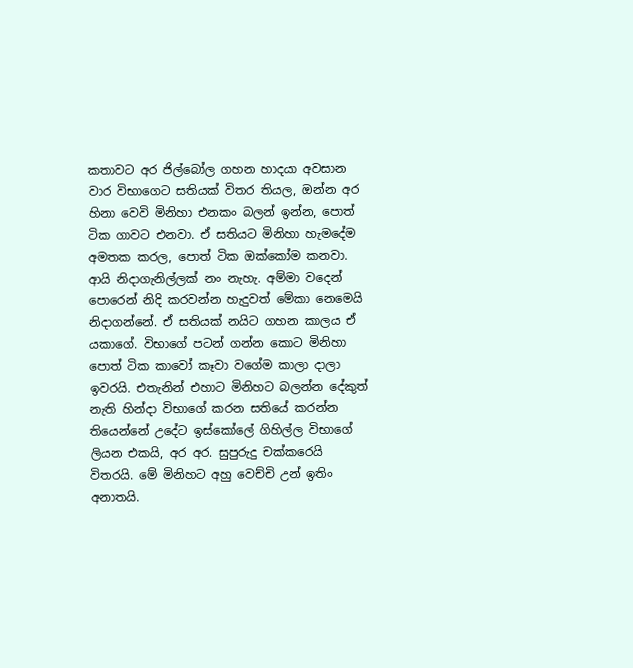කතාවට අර ජිල්බෝල ගහන හාදයා අවසාන වාර විභාගෙට සතියක් විතර තියල, ඔන්න අර හිනා වෙවි මිනිහා එනකං බලන් ඉන්න, පොත් ටික ගාවට එනවා. ඒ සතියට මිනිහා හැමදේම අමතක කරල, පොත් ටික ඔක්කෝම කනවා. ආයි නිදාගැනිල්ලක් නං නැහැ. අම්මා වදෙන් පොරෙන් නිදි කරවන්න හැදුවත් මේකා නෙමෙයි නිදාගන්නේ. ඒ සතියක් නයිට ගහන කාලය ඒ යකාගේ. විභාගේ පටන් ගන්න කොට මිනිහා පොත් ටික කාවෝ කෑවා වගේම කාලා දාලා ඉවරයි. එතැනින් එහාට මිනිහට බලන්න දේකුත් නැති හින්දා විභාගේ කරන සතියේ කරන්න තියෙන්නේ උදේට ඉස්කෝලේ ගිහිල්ල විභාගේ ලියන එකයි, අර අර. සුපුරුදු චක්කරෙයි විතරයි. මේ මිනිහට අහු වෙච්චි උන් ඉතිං අනාතයි.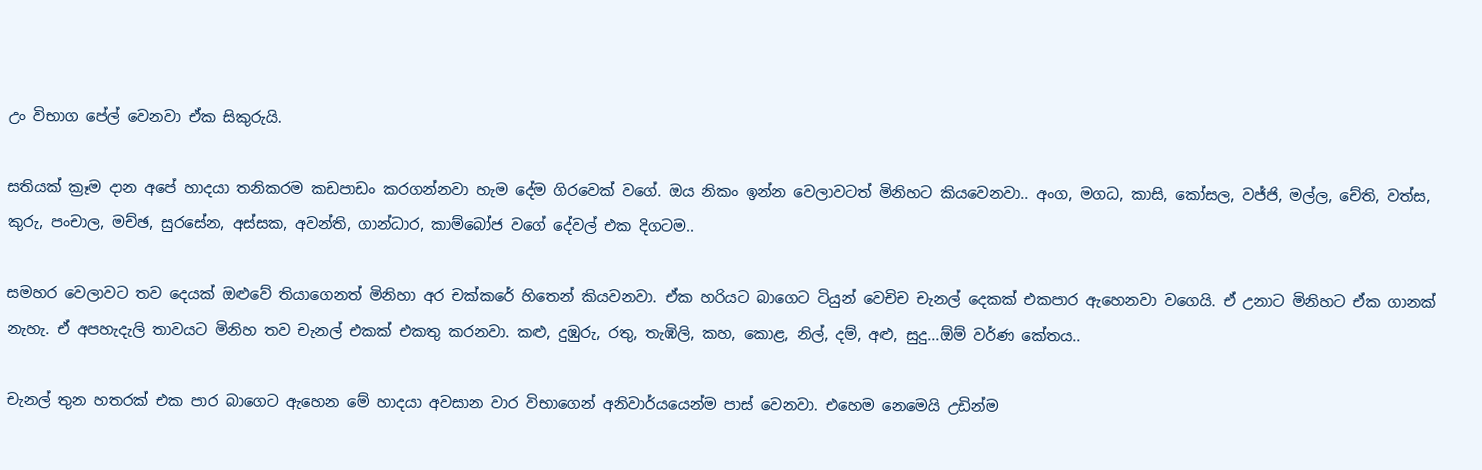උං විභාග පේල් වෙනවා ඒක සිකුරුයි.

සතියක් ක්‍රෑම දාන අපේ හාදයා තනිකරම කඩපාඩං කරගන්නවා හැම දේම ගිරවෙක් වගේ. ඔය නිකං ඉන්න වෙලාවටත් මිනිහට කියවෙනවා.. අංග, මගධ, කාසි, කෝසල, වජ්ජි, මල්ල, චේති, වත්ස, කුරු, පංචාල, මච්ඡ, සුරසේන, අස්සක, අවන්ති, ගාන්ධාර, කාම්බෝජ වගේ දේවල් එක දිගටම..

සමහර වෙලාවට තව දෙයක් ඔළුවේ තියාගෙනත් මිනිහා අර චක්කරේ හිතෙන් කියවනවා. ඒක හරියට බාගෙට ටියුන් වෙචිච චැනල් දෙකක් එකපාර ඇහෙනවා වගෙයි. ඒ උනාට මිනිහට ඒක ගානක් නැහැ. ඒ අපහැදැලි තාවයට මිනිහ තව චැනල් එකක් එකතු කරනවා. කළු, දුඹුරු, රතු, තැඹිලි, කහ, කොළ, නිල්, දම්, අළු, සුදු...ඕම් වර්ණ කේතය..

චැනල් තුන හතරක් එක පාර බාගෙට ඇහෙන මේ හාදයා අවසාන වාර විභාගෙන් අනිවාර්යයෙන්ම පාස් වෙනවා. එහෙම නෙමෙයි උඩින්ම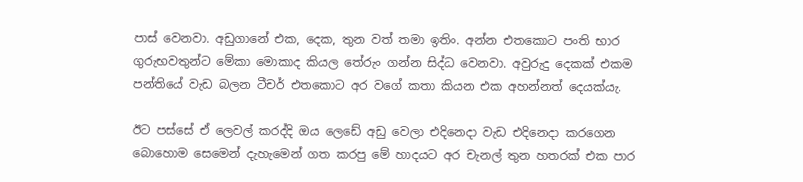පාස් වෙනවා. අඩුගානේ එක, දෙක, තුන වත් තමා ඉතිං. අන්න එතකොට පංති භාර ගුරුභවතුන්ට මේකා මොකාද කියල තේරුං ගන්න සිද්ධ වෙනවා. අවුරුදු දෙකක් එකම පන්තියේ වැඩ බලන ටීචර් එතකොට අර වගේ කතා කියන එක අහන්නත් දෙයක්යැ.

ඊට පස්සේ ඒ ලෙවල් කරද්දි ඔය ලෙඩේ අඩු වෙලා එදිනෙදා වැඩ එදිනෙදා කරගෙන බොහොම සෙමෙන් දැහැමෙන් ගත කරපු මේ හාදයට අර චැනල් තුන හතරක් එක පාර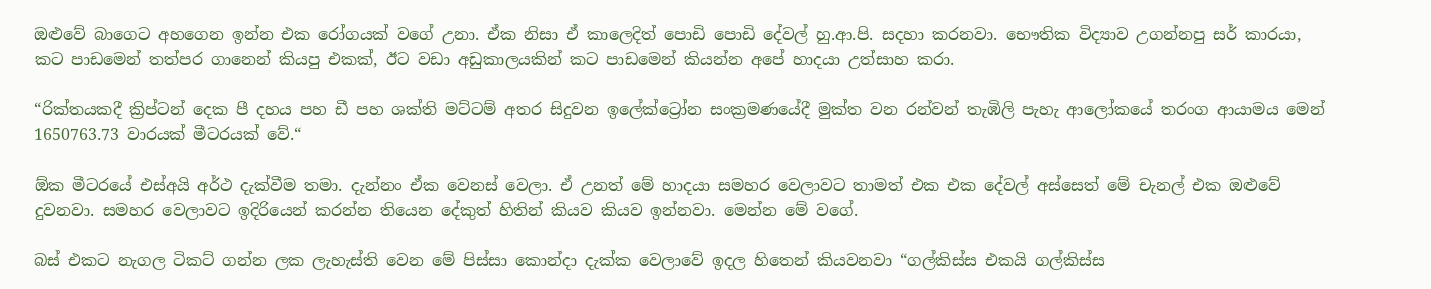ඔළුවේ බාගෙට අහගෙන ඉන්න එක රෝගයක් වගේ උනා. ඒක නිසා ඒ කාලෙදිත් පොඩි පොඩි දේවල් හු.ආ.පි. සදහා කරනවා. භෞතික විද්‍යාව උගන්නපු සර් කාරයා, කට පාඩමෙන් තත්පර ගානෙන් කියපු එකක්, ඊට වඩා අඩුකාලයකින් කට පාඩමෙන් කියන්න අපේ හාදයා උත්සාහ කරා.

“රික්තයකදී ක්‍රිප්ටන් දෙක පී දහය පහ ඩී පහ ශක්ති මට්ටම් අතර සිදුවන ඉලේක්ට්‍රෝන සංක්‍රමණයේදී මුක්ත වන රන්වන් තැඹිලි පැහැ ආලෝකයේ තරංග ආයාමය මෙන් 1650763.73 වාරයක් මීටරයක් වේ.“

ඕක මීටරයේ එස්අයි අර්ථ දැක්වීම තමා. දැන්නං ඒක වෙනස් වෙලා. ඒ උනත් මේ හාදයා සමහර වෙලාවට තාමත් එක එක දේවල් අස්සෙත් මේ චැනල් එක ඔළුවේ දුවනවා. සමහර වෙලාවට ඉදිරියෙන් කරන්න තියෙන දේකුත් හිතින් කියව කියව ඉන්නවා. මෙන්න මේ වගේ.

බස් එකට නැගල ටිකට් ගන්න ලක ලැහැස්ති වෙන මේ පිස්සා කොන්දා දැක්ක වෙලාවේ ඉදල හිතෙන් කියවනවා “ගල්කිස්ස එකයි ගල්කිස්ස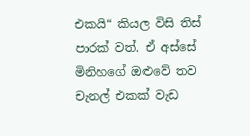එකයි“ කියල විසි තිස් පාරක් වත්. ඒ අස්සේ මිනිහගේ ඔළුවේ තව චැනල් එකක් වැඩ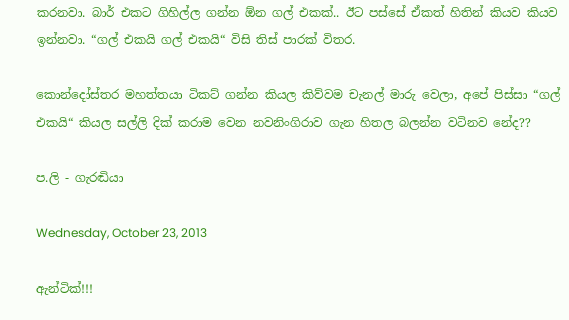කරනවා. බාර් එකට ගිහිල්ල ගන්න ඕන ගල් එකක්.. ඊට පස්සේ ඒකත් හිතින් කියව කියව ඉන්නවා. “ගල් එකයි ගල් එකයි“ විසි තිස් පාරක් විතර.

කොන්දෝස්තර මහත්තයා ටිකට් ගන්න කියල කිව්වම චැනල් මාරු වෙලා, අපේ පිස්සා “ගල් එකයි“ කියල සල්ලි දික් කරාම වෙන නවනිංගිරාව ගැන හිතල බලන්න වටිනව නේද??

ප.ලි - ගැරඬියා

Wednesday, October 23, 2013

ඇන්ටික්!!!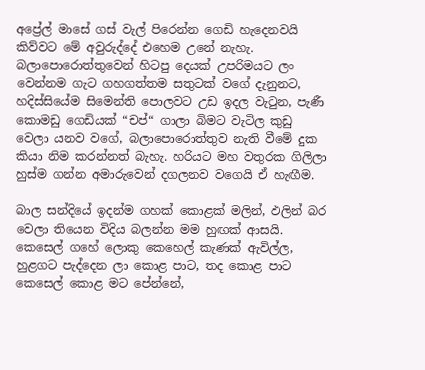අප්‍රේල් මාසේ ගස් වැල් පිරෙන්න ගෙඩි හැදෙනවයි කිව්වට මේ අවුරුද්දේ එහෙම උනේ නැහැ. බලාපොරොත්තුවෙන් හිටපු දෙයක් උපරිමයට ලං වෙන්නම ගැට ගහගත්තම සතුටක් වගේ දැනුනට, හදිස්සියේම සිමෙන්ති පොලවට උඩ ඉදල වැටුන, පැණී කොමඩු ගෙඩියක් “චප්“ ගාලා බිමට වැටිල කුඩු වෙලා යනව වගේ, බලාපොරොත්තුව නැති වීමේ දුක කියා නිම කරන්නත් බැහැ. හරියට මහ වතුරක ගිලිලා හුස්ම ගන්න අමාරුවෙන් දගලනව වගෙයි ඒ හැඟීම.

බාල සන්දියේ ඉදන්ම ගහක් කොළක් මලින්, ඵලින් බර වෙලා තියෙන විදිය බලන්න මම හුඟක් ආසයි. කෙසෙල් ගහේ ලොකු කෙහෙල් කැණක් ඇවිල්ල, හුළගට පැද්දෙන ලා කොළ පාට, තද කොළ පාට කෙසෙල් කොළ මට පේන්නේ,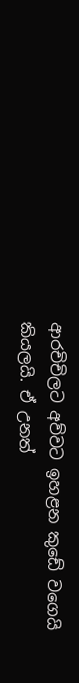ආරචිචිලට අව්වට ඉහළන කුඩේ වගෙයි කියලයි. ඒ උනත්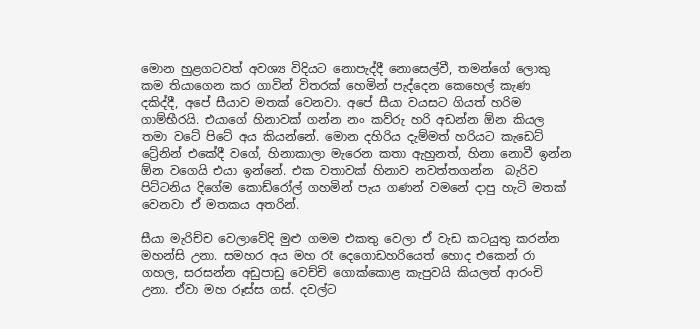මොන හුළගටවත් අවශ්‍ය විදියට නොපැද්දී නොසෙල්වී, තමන්ගේ ලොකු කම තියාගෙන කර ගාවින් විතරක් හෙමින් පැද්දෙන කෙහෙල් කැණ දකිද්දී, අපේ සීයාව මතක් වෙනවා. අපේ සීයා වයසට ගියත් හරිම ගාම්භීරයි. එයාගේ හිනාවක් ගන්න නං කව්රු හරි අඩන්න ඕන කියල තමා වටේ පිටේ අය කියන්නේ. මොන දහිරිය දැම්මත් හරියට කැඩෙට් ට්‍රේනින් එකේදී වගේ, හිනාකාලා මැරෙන කතා ඇහුනත්, හිනා නොවී ඉන්න ඕන වගෙයි එයා ඉන්නේ. එක වතාවක් හිනාව නවත්තගන්න  බැරිව පිට්ටනිය දිගේම කොඩ්රෝල් ගහමින් පැය ගණන් වමනේ දාපු හැටි මතක් වෙනවා ඒ මතකය අතරින්.

සීයා මැරිච්ච වෙලාවේදි මුළු ගමම එකතු වෙලා ඒ වැඩ කටයුතු කරන්න මහන්සි උනා. සමහර අය මහ රෑ දෙගොඩහරියෙත් හොද එකෙන් රා ගහල, සරසන්න අඩුපාඩු වෙච්චි ගොක්කොළ කැපුවයි කියලත් ආරංචි උනා. ඒවා මහ රූස්ස ගස්. දවල්ට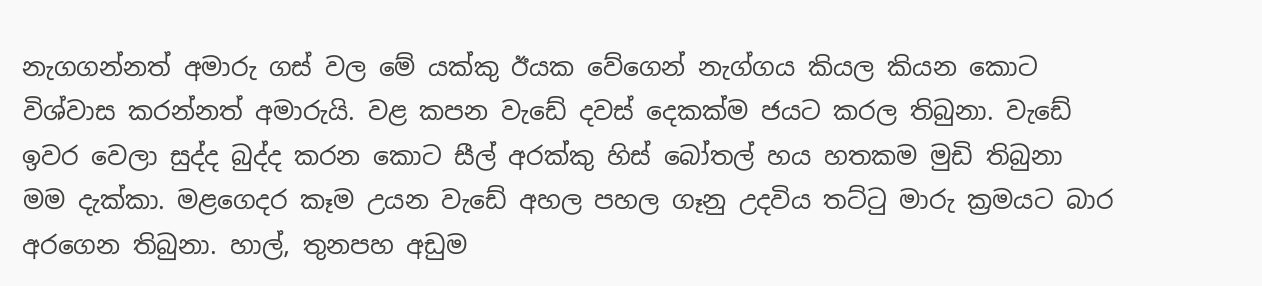නැගගන්නත් අමාරු ගස් වල මේ යක්කු ඊයක වේගෙන් නැග්ගය කියල කියන කොට විශ්වාස කරන්නත් අමාරුයි. වළ කපන වැඩේ දවස් දෙකක්ම ජයට කරල තිබුනා. වැඩේ ඉවර වෙලා සුද්ද බුද්ද කරන කොට සීල් අරක්කු හිස් බෝතල් හය හතකම මුඩි තිබුනා මම දැක්කා. මළගෙදර කෑම උයන වැඩේ අහල පහල ගෑනු උදවිය තට්ටු මාරු ක්‍රමයට බාර අරගෙන තිබුනා. හාල්, තුනපහ අඩුම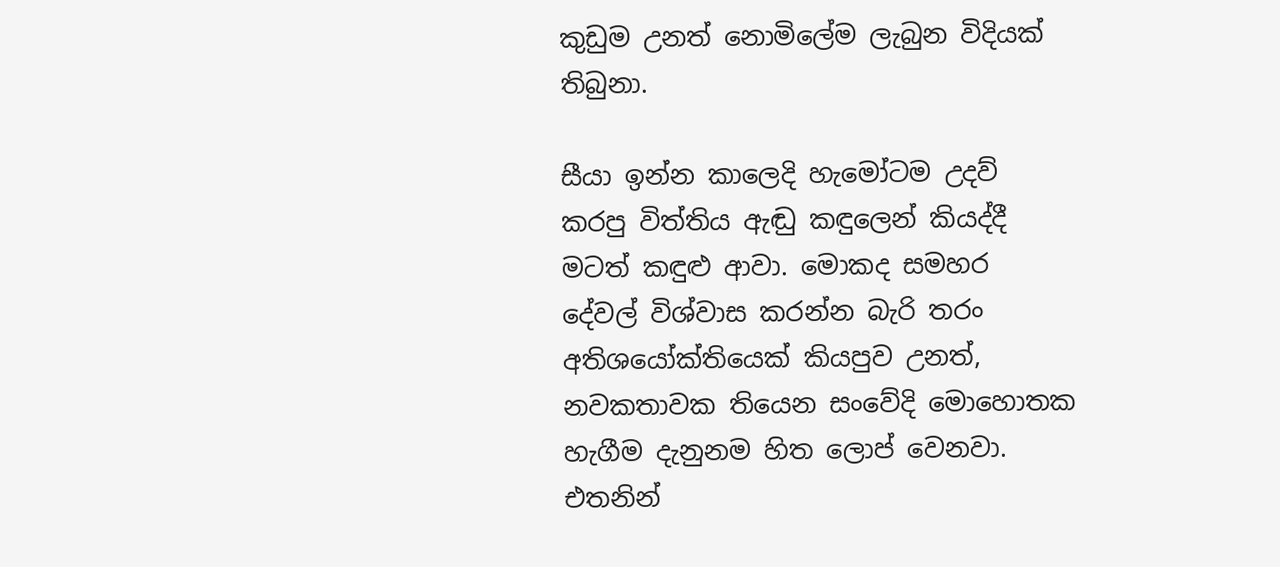කුඩුම උනත් නොමිලේම ලැබුන විදියක් තිබුනා.

සීයා ඉන්න කාලෙදි හැමෝටම උදව් කරපු විත්තිය ඇඬු කඳුලෙන් කියද්දී මටත් කඳුළු ආවා. මොකද සමහර දේවල් විශ්වාස කරන්න බැරි තරං අතිශයෝක්තියෙක් කියපුව උනත්, නවකතාවක තියෙන සංවේදි මොහොතක හැගීම දැනුනම හිත ලොප් වෙනවා. එතනින්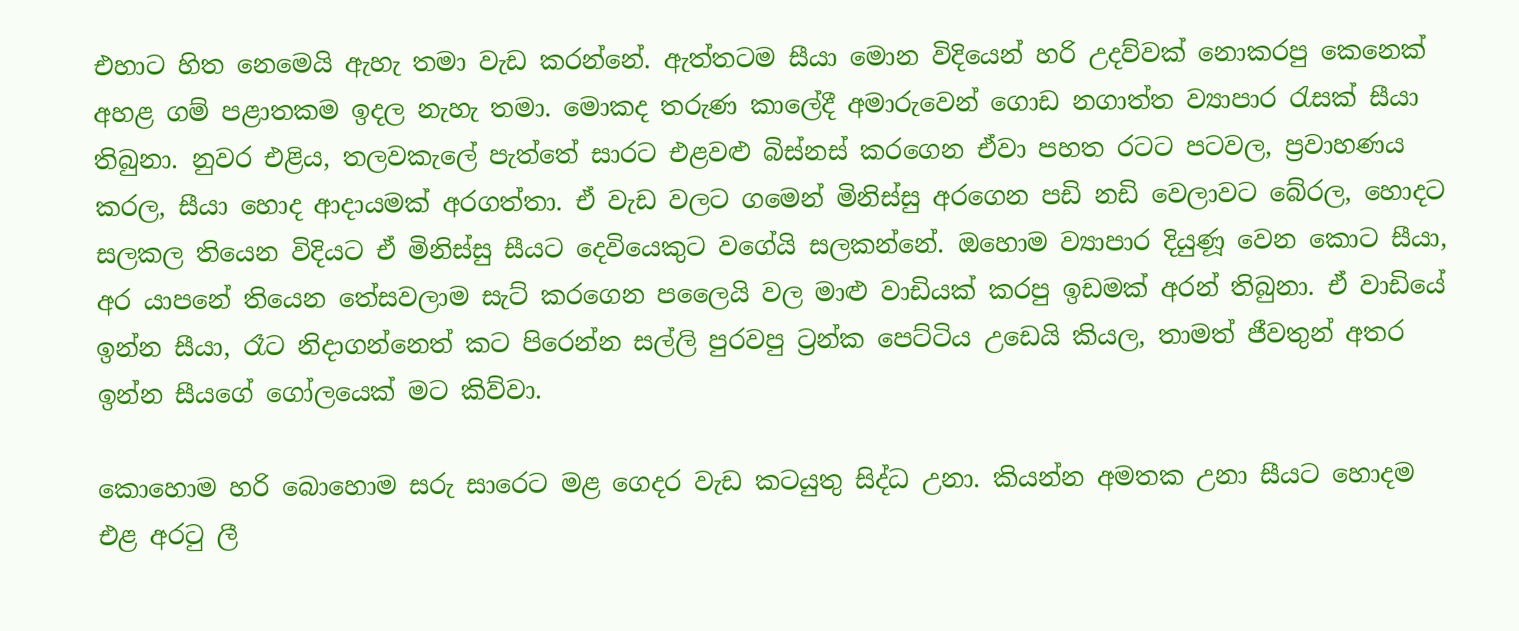එහාට හිත නෙමෙයි ඇහැ තමා වැඩ කරන්නේ. ඇත්තටම සීයා මොන විදියෙන් හරි උදව්වක් නොකරපු කෙනෙක් අහළ ගම් පළාතකම ඉදල නැහැ තමා. මොකද තරුණ කාලේදී අමාරුවෙන් ගොඩ නගාත්ත ව්‍යාපාර රැසක් සීයා තිබුනා. නුවර එළිය, තලවකැලේ පැත්තේ සාරට එළවළු බිස්නස් කරගෙන ඒවා පහත රටට පටවල, ප්‍රවාහණය කරල, සීයා හොද ආදායමක් අරගත්තා. ඒ වැඩ වලට ගමෙන් මිනිස්සු අරගෙන පඩි නඩි වෙලාවට බේරල, හොදට සලකල තියෙන විදියට ඒ මිනිස්සු සීයට දෙවියෙකුට වගේයි සලකන්නේ. ඔහොම ව්‍යාපාර දියුණූ වෙන කොට සීයා, අර යාපනේ තියෙන තේසවලාම සැට් කරගෙන පලෛයි වල මාළු වාඩියක් කරපු ඉඩමක් අරන් තිබුනා. ඒ වාඩියේ ඉන්න සීයා, රෑට නිදාගන්නෙත් කට පිරෙන්න සල්ලි පුරවපු ට්‍රන්ක පෙට්ටිය උඩෙයි කියල, තාමත් ජීවතුන් අතර ඉන්න සීයගේ ගෝලයෙක් මට කිව්වා.

කොහොම හරි බොහොම සරු සාරෙට මළ ගෙදර වැඩ කටයුතු සිද්ධ උනා. කියන්න අමතක උනා සීයට හොදම එළ අරටු ලී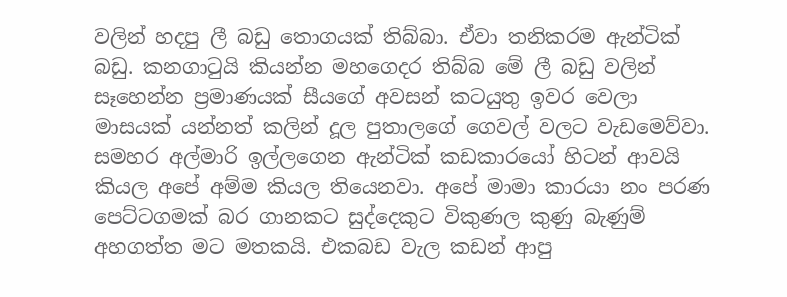වලින් හදපු ලී බඩු තොගයක් තිබ්බා. ඒවා තනිකරම ඇන්ටික් බඩු. කනගාටුයි කියන්න මහගෙදර තිබ්බ මේ ලී බඩු වලින් සෑහෙන්න ප්‍රමාණයක් සීයගේ අවසන් කටයුතු ඉවර වෙලා මාසයක් යන්නත් කලින් දූල පුතාලගේ ගෙවල් වලට වැඩමෙව්වා. සමහර අල්මාරි ඉල්ලගෙන ඇන්ටික් කඩකාරයෝ හිටන් ආවයි කියල අපේ අම්ම කියල තියෙනවා. අපේ මාමා කාරයා නං පරණ පෙට්ටගමක් බර ගානකට සුද්දෙකුට විකුණල කුණු බැණුම් අහගත්ත මට මතකයි. එකබඩ වැල කඩන් ආපු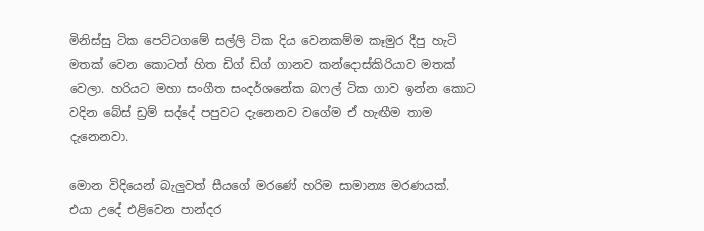මිනිස්සු ටික පෙට්ටගමේ සල්ලි ටික දිය වෙනකම්ම කෑමුර දීපු හැටි මතක් වෙන කොටත් හිත ඩිග් ඩිග් ගානව කන්දොස්කිරියාව මතක් වෙලා. හරියට මහා සංගීත සංදර්ශනේක බෆල් ටික ගාව ඉන්න කොට වදින බේස් ඩ්‍රම් සද්දේ පපුවට දැනෙනව වගේම ඒ හැඟීම තාම දැනෙනවා.

මොන විදියෙන් බැලුවත් සීයගේ මරණේ හරිම සාමාන්‍ය මරණයක්. එයා උදේ එළිවෙන පාන්දර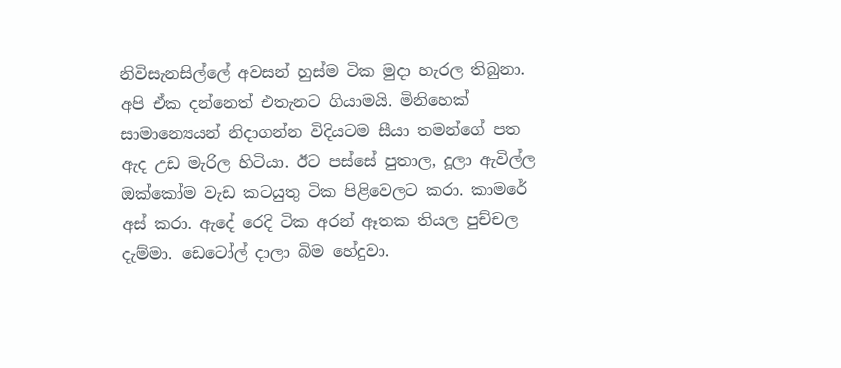නිවිසැනසිල්ලේ අවසන් හුස්ම ටික මුදා හැරල තිබුනා. අපි ඒක දන්නෙත් එතැනට ගියාමයි. මිනිහෙක් සාමාන්‍යෙයන් නිදාගන්න විදියටම සීයා තමන්ගේ පත ඇද උඩ මැරිල හිටියා. ඊට පස්සේ පුතාල, දූලා ඇවිල්ල ඔක්කෝම වැඩ කටයුතු ටික පිළිවෙලට කරා. කාමරේ අස් කරා. ඇදේ රෙදි ටික අරන් ඈතක තියල පුච්චල දැම්මා. ඩෙටෝල් දාලා බිම හේදුවා.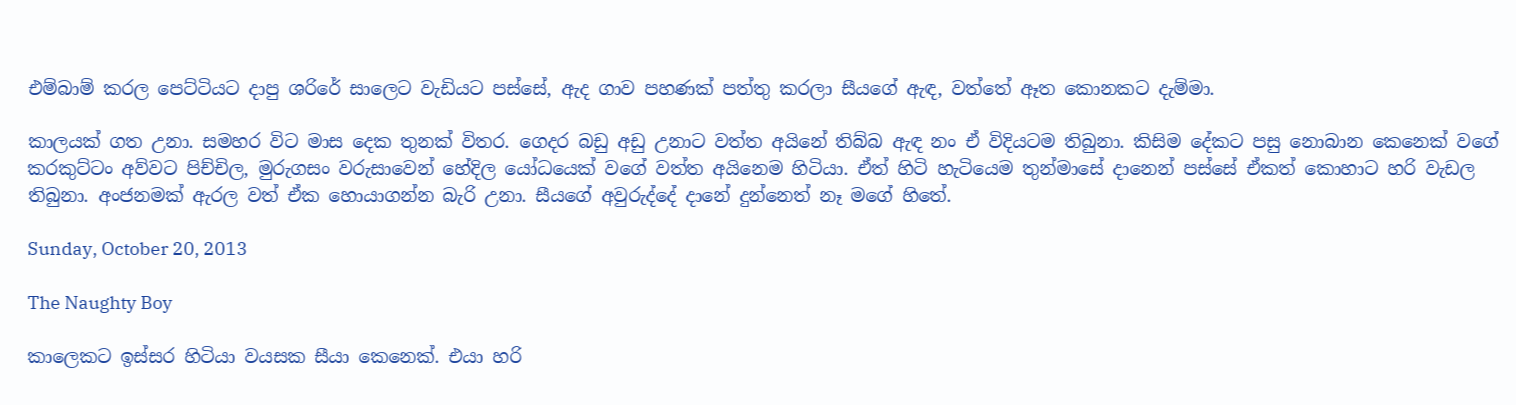එම්බාම් කරල පෙට්ටියට දාපු ශරිරේ සාලෙට වැඩියට පස්සේ, ඇද ගාව පහණක් පත්තු කරලා සීයගේ ඇඳ, වත්තේ ඈත කොනකට දැම්මා.

කාලයක් ගත උනා. සමහර විට මාස දෙක තුනක් විතර. ගෙදර බඩු අඩු උනාට වත්ත අයිනේ තිබ්බ ඇඳ නං ඒ විදියටම තිබුනා. කිසිම දේකට පසු නොබාන කෙනෙක් වගේ කරකුට්ටං අව්වට පිච්චිල, මුරුගසං වරුසාවෙන් හේදිල යෝධයෙක් වගේ වත්ත අයිනෙම හිටියා. ඒත් හිටි හැටියෙම තුන්මාසේ දානෙන් පස්සේ ඒකත් කොහාට හරි වැඩල තිබුනා. අංජනමක් ඇරල වත් ඒක හොයාගන්න බැරි උනා. සීයගේ අවුරුද්දේ දානේ දුන්නෙත් නෑ මගේ හිතේ.

Sunday, October 20, 2013

The Naughty Boy

කාලෙකට ඉස්සර හිටියා වයසක සීයා කෙනෙක්. එයා හරි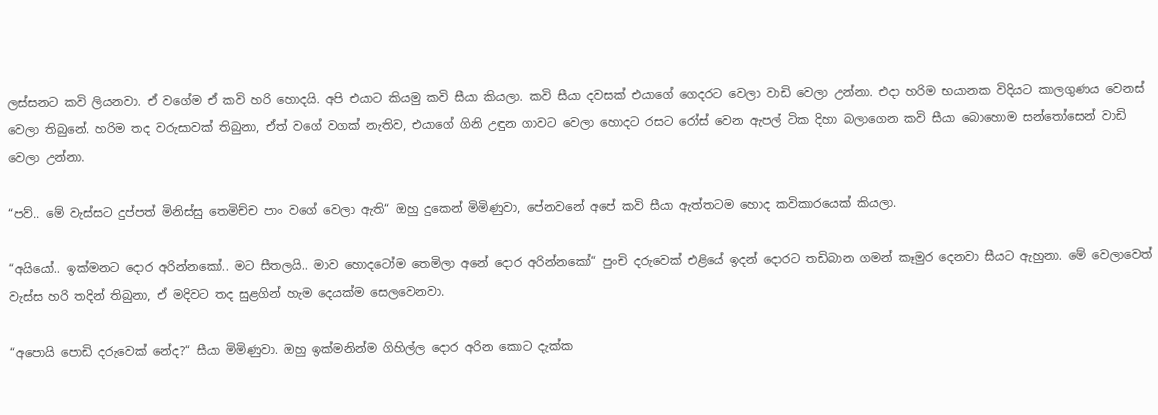ලස්සනට කවි ලියනවා. ඒ වගේම ඒ කවි හරි හොදයි. අපි එයාට කියමු කවි සීයා කියලා. කවි සීයා දවසක් එයාගේ ගෙදරට වෙලා වාඩි වෙලා උන්නා. එදා හරිම භයානක විදියට කාලගුණය වෙනස් වෙලා තිබුනේ. හරිම තද වරුසාවක් තිබුනා, ඒත් වගේ වගක් නැතිව, එයාගේ ගිනි උඳුන ගාවට වෙලා හොදට රසට රෝස් වෙන ඇපල් ටික දිහා බලාගෙන කවි සීයා බොහොම සන්තෝසෙන් වාඩි වෙලා උන්නා.

“පව්.. මේ වැස්සට දුප්පත් මිනිස්සු තෙමිච්ච පාං වගේ වෙලා ඇති“ ඔහු දුකෙන් මිමිණුවා, පේනවනේ අපේ කවි සීයා ඇත්තටම හොද කවිකාරයෙක් කියලා.

“අයියෝ.. ඉක්මනට දොර අරින්නකෝ.. මට සීතලයි.. මාව හොදටෝම තෙමිලා අනේ දොර අරින්නකෝ“ පුංචි දරුවෙක් එළියේ ඉදන් දොරට තඩිබාන ගමන් කෑමුර දෙනවා සීයට ඇහුනා. මේ වෙලාවෙත් වැස්ස හරි තදින් තිබුනා, ඒ මදිවට තද සුළගින් හැම දෙයක්ම සෙලවෙනවා.

“අපොයි පොඩි දරුවෙක් නේද?“ සීයා මිමිණුවා. ඔහු ඉක්මනින්ම ගිහිල්ල දොර අරින කොට දැක්ක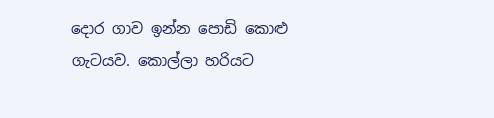දොර ගාව ඉන්න පොඩි කොළු ගැටයව. කොල්ලා හරියට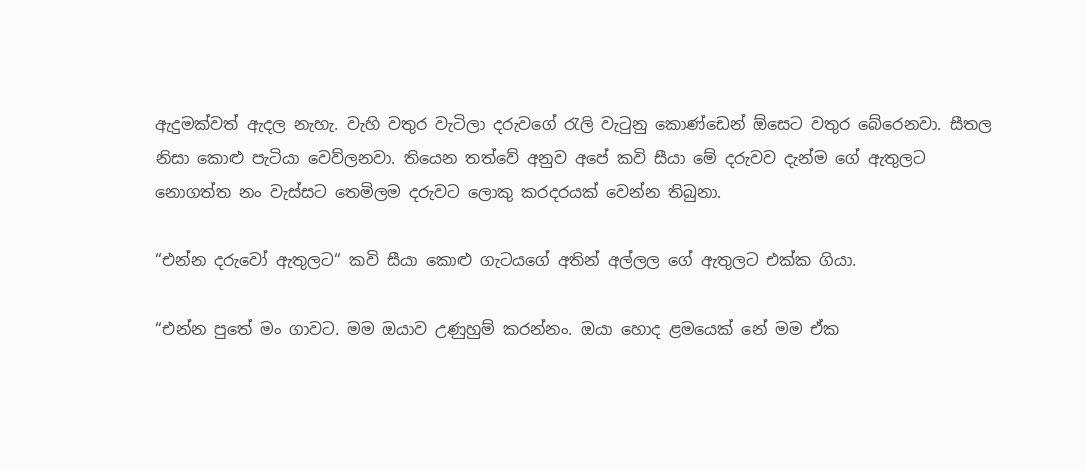ඇදුමක්වත් ඇදල නැහැ. වැහි වතුර වැටිලා දරුවගේ රැලි වැටුනු කොණ්ඩෙන් ඕසෙට වතුර බේරෙනවා. සීතල නිසා කොළු පැටියා වෙව්ලනවා. තියෙන තත්වේ අනුව අපේ කවි සීයා මේ දරුවව දැන්ම ගේ ඇතුලට නොගත්ත නං වැස්සට තෙමිලම දරුවට ලොකු කරදරයක් වෙන්න තිබුනා.

“එන්න දරුවෝ ඇතුලට“ කවි සීයා කොළු ගැටයගේ අතින් අල්ලල ගේ ඇතුලට එක්ක ගියා.

“එන්න පුතේ මං ගාවට. මම ඔයාව උණුහුම් කරන්නං. ඔයා හොද ළමයෙක් නේ මම ඒක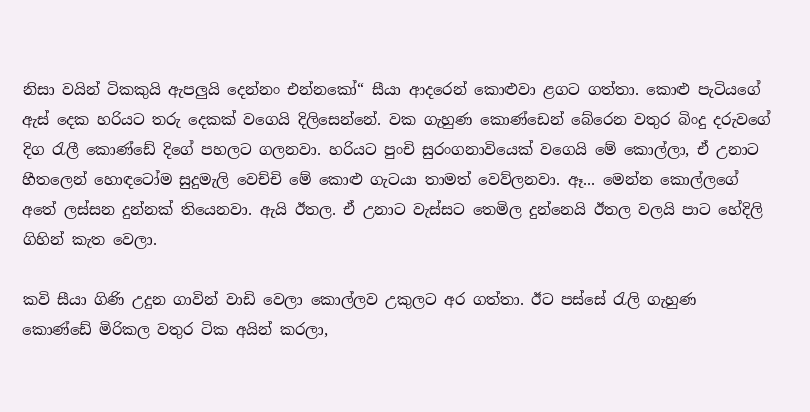නිසා වයින් ටිකකුයි ඇපලුයි දෙන්නං එන්නකෝ“ සීයා ආදරෙන් කොළුවා ළගට ගත්තා. කොළු පැටියගේ ඇස් දෙක හරියට තරු දෙකක් වගෙයි දිලිසෙන්නේ. වක ගැහුණ කොණ්ඩෙන් බේරෙන වතුර බිංදු දරුවගේ දිග රැලී කොණ්ඩේ දිගේ පහලට ගලනවා. හරියට පුංචි සුරංගනාවියෙක් වගෙයි මේ කොල්ලා, ඒ උනාට හීතලෙන් හොඳටෝම සුදුමැලි වෙච්චි මේ කොළු ගැටයා තාමත් වෙව්ලනවා. ඈ... මෙන්න කොල්ලගේ අතේ ලස්සන දුන්නක් තියෙනවා. ඇයි ඊතල. ඒ උනාට වැස්සට තෙමිල දුන්නෙයි ඊතල වලයි පාට හේදිලි ගිහින් කැත වෙලා.

කවි සීයා ගිණි උදුන ගාවින් වාඩි වෙලා කොල්ලව උකුලට අර ගත්තා. ඊට පස්සේ රැලි ගැහුණ කොණ්ඩේ මිරිකල වතුර ටික අයින් කරලා,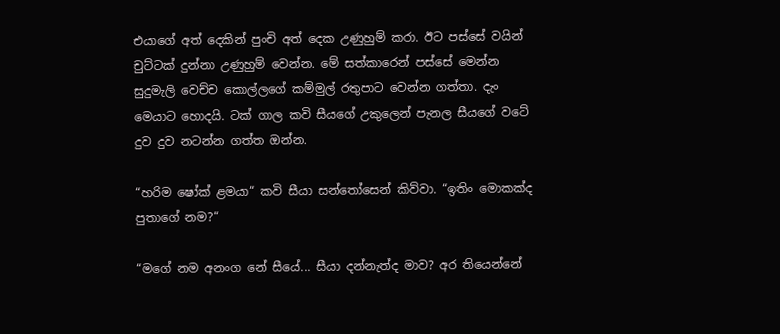එයාගේ අත් දෙකින් පුංචි අත් දෙක උණුහුම් කරා. ඊට පස්සේ වයින් චුට්ටක් දුන්නා උණුහුම් වෙන්න. මේ සත්කාරෙන් පස්සේ මෙන්න සුදුමැලි වෙච්ච කොල්ලගේ කම්මුල් රතුපාට වෙන්න ගත්තා. දැං මෙයාට හොදයි. ටක් ගාල කවි සීයගේ උකුලෙන් පැනල සීයගේ වටේ දුව දුව නටන්න ගත්ත ඔන්න.

“හරිම ෂෝක් ළමයා“ කවි සීයා සන්තෝසෙන් කිව්වා. “ඉතිං මොකක්ද පුතාගේ නම?“

“මගේ නම අනංග නේ සීයේ... සීයා දන්නැත්ද මාව? අර තියෙන්නේ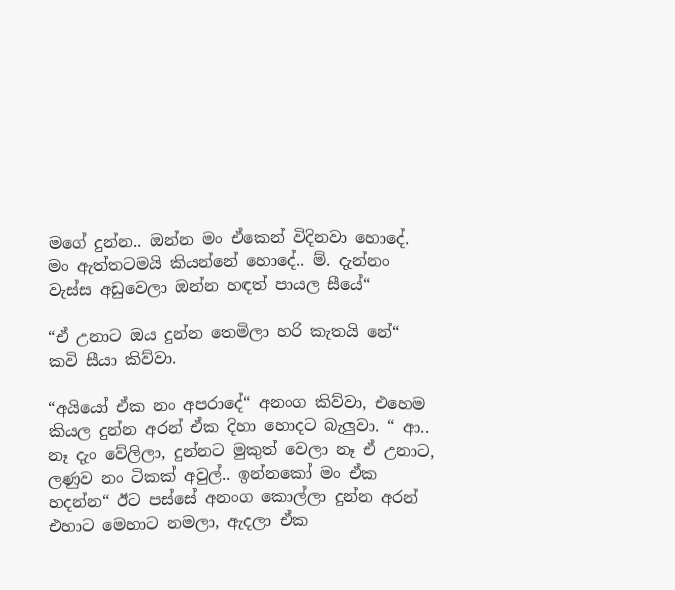මගේ දුන්න.. ඔන්න මං ඒකෙන් විදිනවා හොදේ. මං ඇත්තටමයි කියන්නේ හොදේ.. ම්. දැන්නං වැස්ස අඩුවෙලා ඔන්න හඳත් පායල සීයේ“

“ඒ උනාට ඔය දුන්න තෙමිලා හරි කැතයි නේ“ කවි සීයා කිව්වා.

“අයියෝ ඒක නං අපරාදේ“ අනංග කිව්වා, එහෙම කියල දුන්න අරන් ඒක දිහා හොදට බැලුවා. “ ආ.. නෑ දැං වේලිලා, දුන්නට මුකුත් වෙලා නෑ ඒ උනාට, ලණුව නං ටිකක් අවුල්.. ඉන්නකෝ මං ඒක හදන්න“ ඊට පස්සේ අනංග කොල්ලා දුන්න අරන් එහාට මෙහාට නමලා, ඇදලා ඒක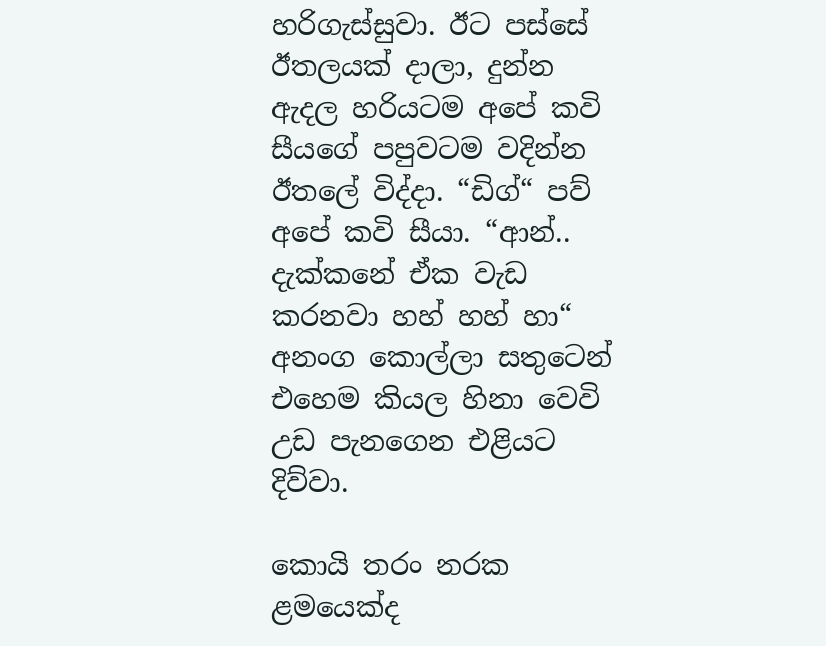හරිගැස්සුවා. ඊට පස්සේ ඊතලයක් දාලා, දුන්න ඇදල හරියටම අපේ කවි සීයගේ පපුවටම වදින්න ඊතලේ විද්දා. “ඩිග්“ පව් අපේ කවි සීයා. “ආන්.. දැක්කනේ ඒක වැඩ කරනවා හහ් හහ් හා“ අනංග කොල්ලා සතුටෙන් එහෙම කියල හිනා වෙවි උඩ පැනගෙන එළියට දිව්වා.

කොයි තරං නරක ළමයෙක්ද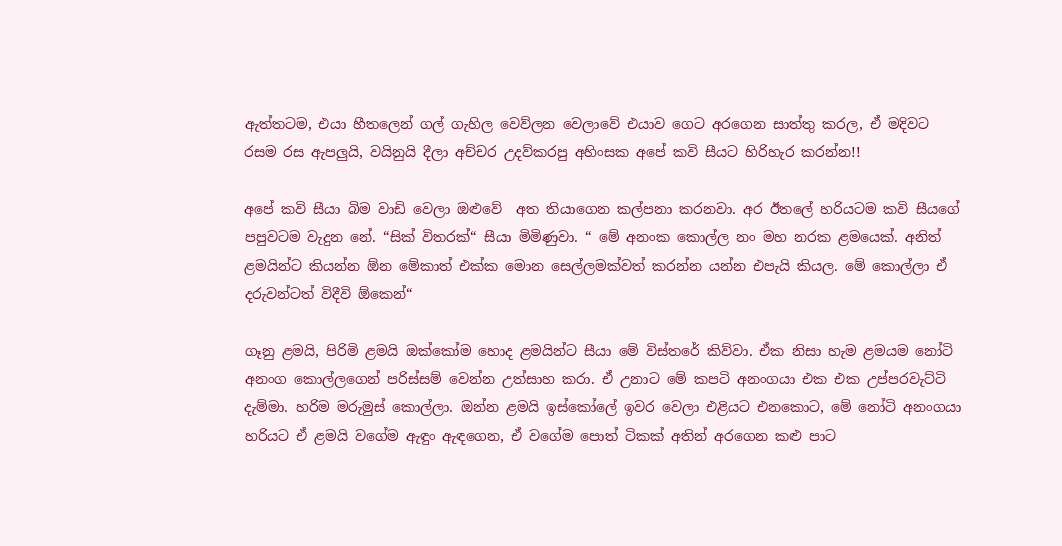ඇත්තටම, එයා හීතලෙන් ගල් ගැහිල වෙව්ලන වෙලාවේ එයාව ගෙට අරගෙන සාත්තු කරල, ඒ මදිවට රසම රස ඇපලුයි, වයිනුයි දීලා අච්චර උදව්කරපු අහිංසක අපේ කවි සීයට හිරිහැර කරන්න!!

අපේ කවි සීයා බිම වාඩි වෙලා ඔළුවේ  අත තියාගෙන කල්පනා කරනවා. අර ඊතලේ හරියටම කවි සීයගේ පපුවටම වැදුන නේ. “සික් විතරක්“ සීයා මිමිණුවා. “ මේ අනංක කොල්ල නං මහ නරක ළමයෙක්. අනිත් ළමයින්ට කියන්න ඕන මේකාත් එක්ක මොන සෙල්ලමක්වත් කරන්න යන්න එපැයි කියල. මේ කොල්ලා ඒ දරුවන්ටත් විදීවි ඕකෙන්“

ගෑනු ළමයි, පිරිමි ළමයි ඔක්කෝම හොද ළමයින්ට සීයා මේ විස්තරේ කිව්වා. ඒක නිසා හැම ළමයම නෝටි අනංග කොල්ලගෙන් පරිස්සම් වෙන්න උත්සාහ කරා. ඒ උනාට මේ කපටි අනංගයා එක එක උප්පරවැට්ටි දැම්මා. හරිම මරුමුස් කොල්ලා. ඔන්න ළමයි ඉස්කෝලේ ඉවර වෙලා එළියට එනකොට, මේ නෝටි අනංගයා හරියට ඒ ළමයි වගේම ඇඳුං ඇඳගෙන, ඒ වගේම පොත් ටිකක් අතින් අරගෙන කළු පාට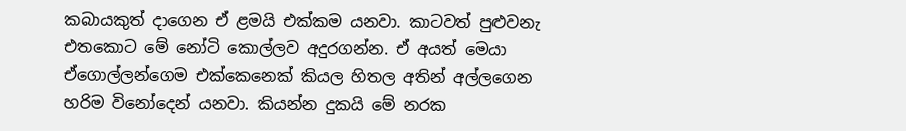කබායකුත් දාගෙන ඒ ළමයි එක්කම යනවා. කාටවත් පුළුවනැ එතකොට මේ නෝටි කොල්ලව අදුරගන්න. ඒ අයත් මෙයා ඒගොල්ලන්ගෙම එක්කෙනෙක් කියල හිතල අතින් අල්ලගෙන හරිම විනෝදෙන් යනවා. කියන්න දුකයි මේ නරක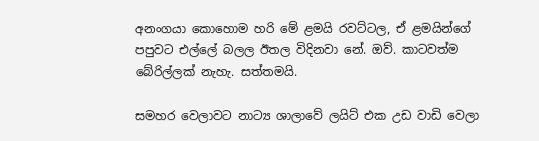අනංගයා කොහොම හරි මේ ළමයි රවට්ටල, ඒ ළමයින්ගේ පපුවට එල්ලේ බලල ඊතල විදිනවා නේ. ඔව්. කාටවත්ම බේරිල්ලක් නැහැ. සත්තමයි.

සමහර වෙලාවට නාට්‍ය ශාලාවේ ලයිට් එක උඩ වාඩි වෙලා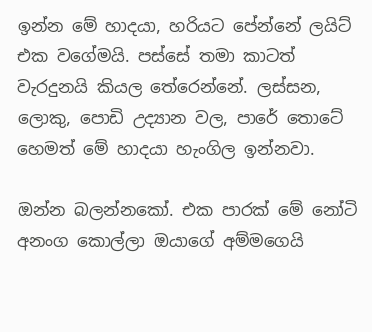ඉන්න මේ හාදයා, හරියට පේන්නේ ලයිට් එක වගේමයි. පස්සේ තමා කාටත් වැරදුනයි කියල තේරෙන්නේ. ලස්සන, ලොකු, පොඩි උද්‍යාන වල, පාරේ තොටේ හෙමත් මේ හාදයා හැංගිල ඉන්නවා.

ඔන්න බලන්නකෝ. එක පාරක් මේ නෝටි අනංග කොල්ලා ඔයාගේ අම්මගෙයි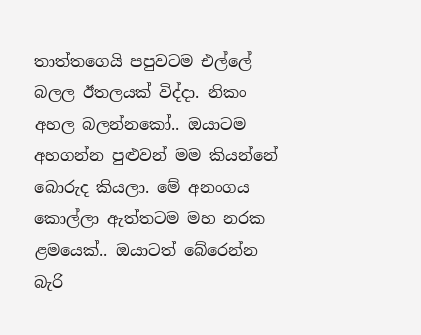තාත්තගෙයි පපුවටම එල්ලේ බලල ඊතලයක් විද්දා. නිකං අහල බලන්නකෝ.. ඔයාටම අහගන්න පුළුවන් මම කියන්නේ බොරුද කියලා. මේ අනංගය කොල්ලා ඇත්තටම මහ නරක ළමයෙක්.. ඔයාටත් බේරෙන්න බැරි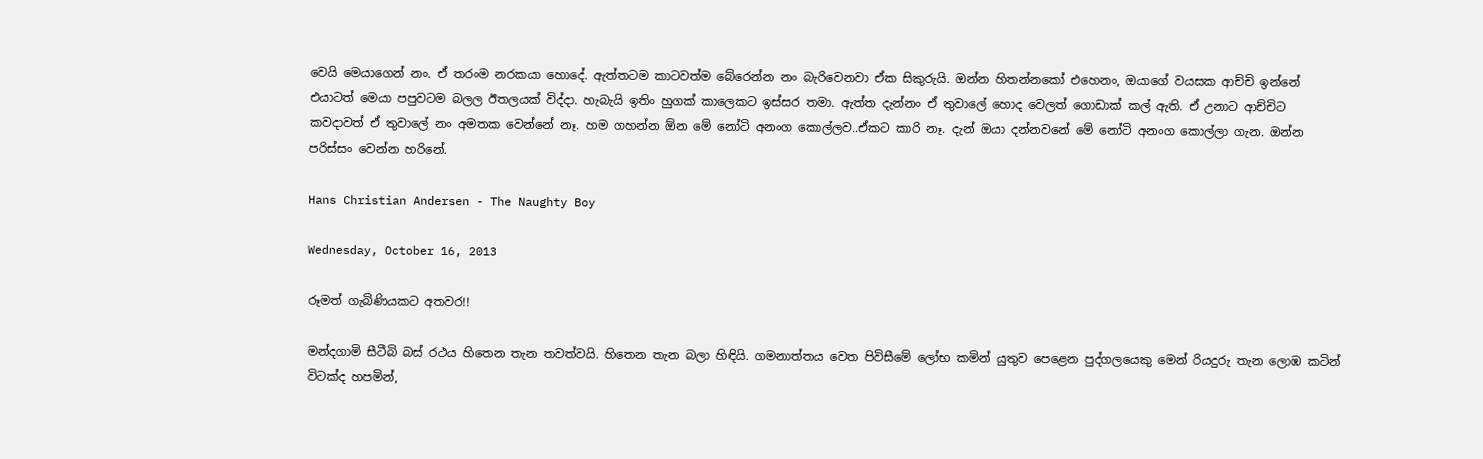වෙයි මෙයාගෙන් නං. ඒ තරංම නරකයා හොදේ. ඇත්තටම කාටවත්ම බේරෙන්න නං බැරිවෙනවා ඒක සිකුරුයි. ඔන්න හිතන්නකෝ එහෙනං, ඔයාගේ වයසක ආච්චි ඉන්නේ එයාටත් මෙයා පපුවටම බලල ඊතලයක් විද්දා. හැබැයි ඉතිං හුගක් කාලෙකට ඉස්සර තමා. ඇත්ත දැන්නං ඒ තුවාලේ හොද වෙලත් ගොඩාක් කල් ඇති. ඒ උනාට ආච්චිට කවදාවත් ඒ තුවාලේ නං අමතක වෙන්නේ නෑ. හම ගහන්න ඕන මේ නෝටි අනංග කොල්ලව..ඒකට කාරි නෑ. දැන් ඔයා දන්නවනේ මේ නෝටි අනංග කොල්ලා ගැන. ඔන්න පරිස්සං වෙන්න හරිනේ.

Hans Christian Andersen - The Naughty Boy

Wednesday, October 16, 2013

රූමත් ගැබිණියකට අතවර!!

මන්දගාමි සීටීබි බස් රථය හිතෙන තැන තවත්වයි. හිතෙන තැන බලා හිඳියි. ගමනාත්තය වෙත පිවිසීමේ ලෝභ කමින් යුතුව පෙළෙන පුද්ගලයෙකු මෙන් රියදුරු තැන ලොඹ කටින් විටක්ද හපමින්,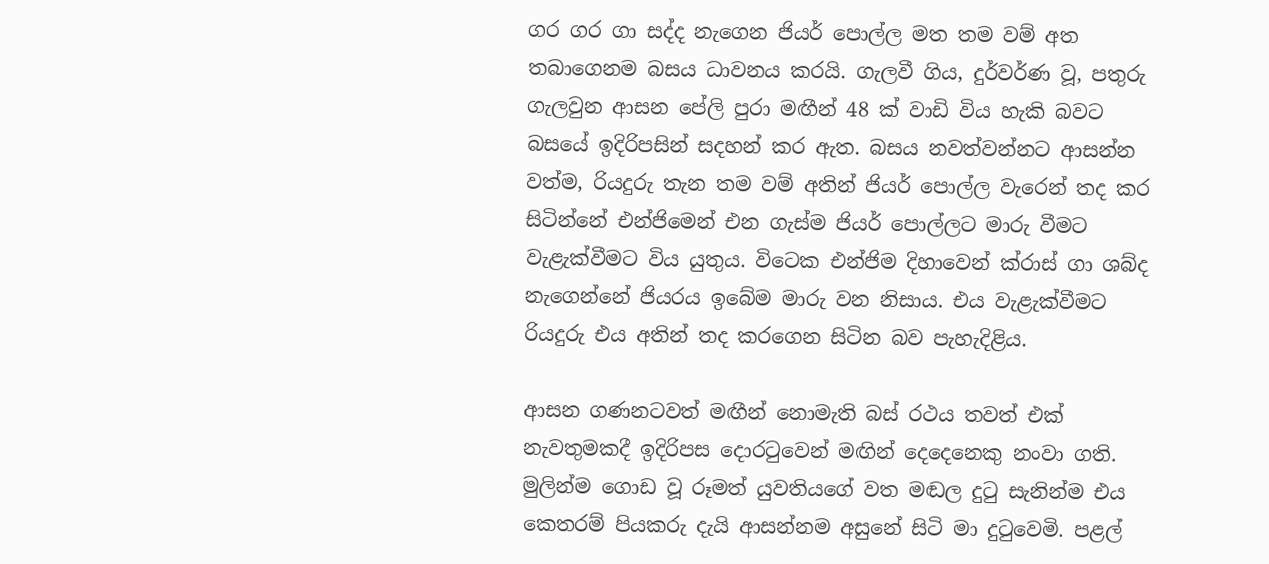ගර ගර ගා සද්ද නැගෙන ජියර් පොල්ල මත තම වම් අත තබාගෙනම බසය ධාවනය කරයි. ගැලවී ගිය, දුර්වර්ණ වූ, පතුරු ගැලවුන ආසන පේලි පුරා මඟීන් 48 ක් වාඩි විය හැකි බවට බසයේ ඉදිරිපසින් සදහන් කර ඇත. බසය නවත්වන්නට ආසන්න වත්ම, රියදුරු තැන තම වම් අතින් ජියර් පොල්ල වැරෙන් තද කර සිටින්නේ එන්ජිමෙන් එන ගැස්ම ජියර් පොල්ලට මාරු වීමට වැළැක්වීමට විය යුතුය. විටෙක එන්ජිම දිහාවෙන් ක්රාස් ගා ශබ්ද නැගෙන්නේ ජියරය ඉබේම මාරු වන නිසාය. එය වැළැක්වීමට රියදුරු එය අතින් තද කරගෙන සිටින බව පැහැදිළිය.

ආසන ගණනටවත් මඟීන් නොමැති බස් රථය තවත් එක් නැවතුමකදී ඉදිරිපස දොරටුවෙන් මඟින් දෙදෙනෙකු නංවා ගති. මුලින්ම ගොඩ වූ රූමත් යුවතියගේ වත මඬල දුටු සැනින්ම එය කෙතරම් පියකරු දැයි ආසන්නම අසුනේ සිටි මා දුටුවෙමි. පළල්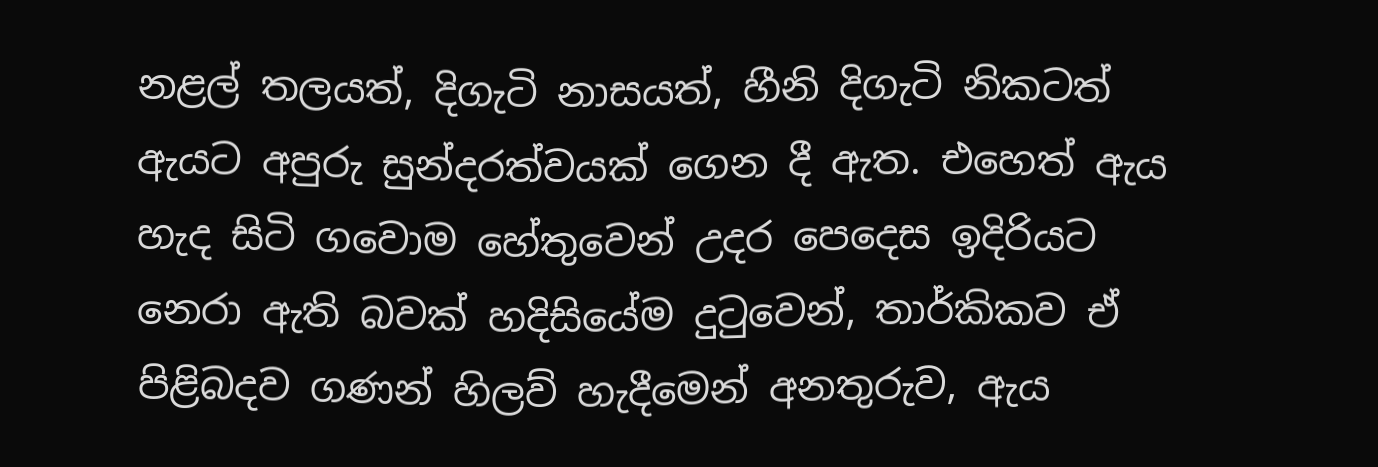නළල් තලයත්, දිගැටි නාසයත්, හීනි දිගැටි නිකටත් ඇයට අපුරු සුන්දරත්වයක් ගෙන දී ඇත. එහෙත් ඇය හැද සිටි ගවොම හේතුවෙන් උදර පෙදෙස ඉදිරියට නෙරා ඇති බවක් හදිසියේම දුටුවෙන්, තාර්කිකව ඒ පිළිබදව ගණන් හිලව් හැදීමෙන් අනතුරුව, ඇය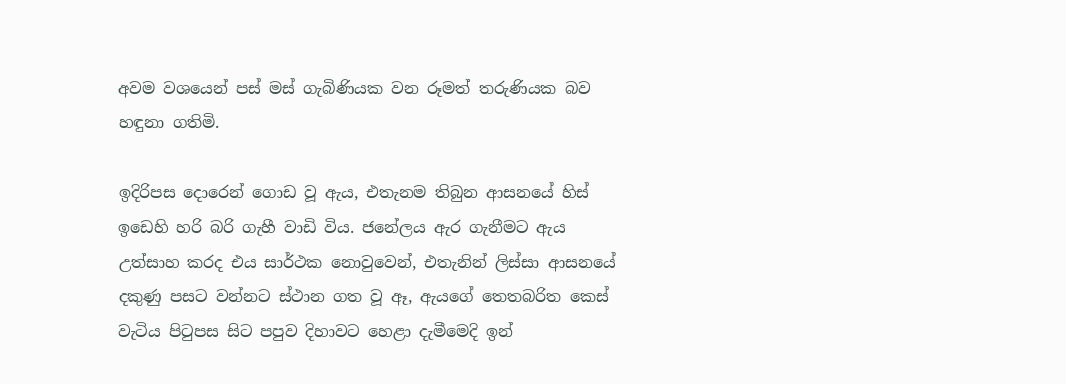අවම වශයෙන් පස් මස් ගැබිණියක වන රූමත් තරුණියක බව හඳුනා ගතිමි.

ඉදිරිපස දොරෙන් ගොඩ වූ ඇය, එතැනම තිබුන ආසනයේ හිස් ඉඩෙහි හරි බරි ගැහී වාඩි විය. ජනේලය ඇර ගැනීමට ඇය උත්සාහ කරද එය සාර්ථක නොවුවෙන්, එතැනින් ලිස්සා ආසනයේ දකුණු පසට වන්නට ස්ථාන ගත වූ ඈ, ඇයගේ තෙතබරිත කෙස් වැටිය පිටුපස සිට පපුව දිහාවට හෙළා දැමීමෙදි ඉන්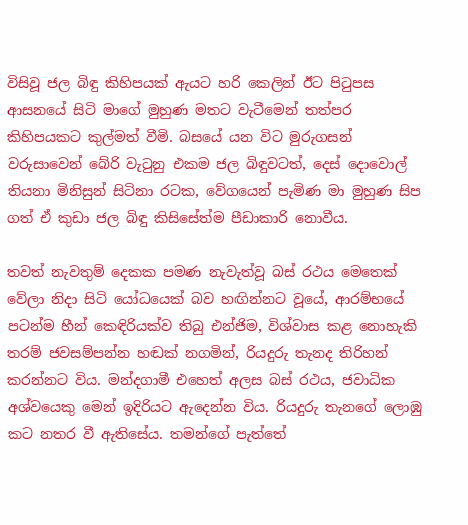විසිවූ ජල බිඳු කිහිපයක් ඇයට හරි කෙලින් ඊට පිටුපස ආසනයේ සිටි මාගේ මුහුණ මතට වැටීමෙන් තත්පර කිහිපයකට කුල්මත් වීමි. බසයේ යන විට මුරුගසන් වරුසාවෙන් බේරි වැටුනු එකම ජල බිඳුවටත්, දෙස් දොවොල් තියනා මිනිසුන් සිටිනා රටක, වේගයෙන් පැමිණ මා මුහුණ සිප ගත් ඒ කුඩා ජල බිඳු කිසිසේත්ම පීඩාකාරි නොවීය.

තවත් නැවතුම් දෙකක පමණ නැවැත්වූ බස් රථය මෙතෙක් වේලා නිදා සිටි යෝධයෙක් බව හඟින්නට වූයේ, ආරම්භයේ පටන්ම හීන් කෙඳිරියක්ව තිබු එන්ජිම, විශ්වාස කළ නොහැකි තරම් ජවසම්පන්න හඬක් නගමින්, රියදුරු තැනද තිරිහන් කරන්නට විය. මන්දගාමී එහෙත් අලස බස් රථය, ජවාධික අශ්වයෙකු මෙන් ඉදිරියට ඇදෙන්න විය. රියදුරු තැනගේ ලොඹු කට නතර වී ඇතිසේය. තමන්ගේ පැත්තේ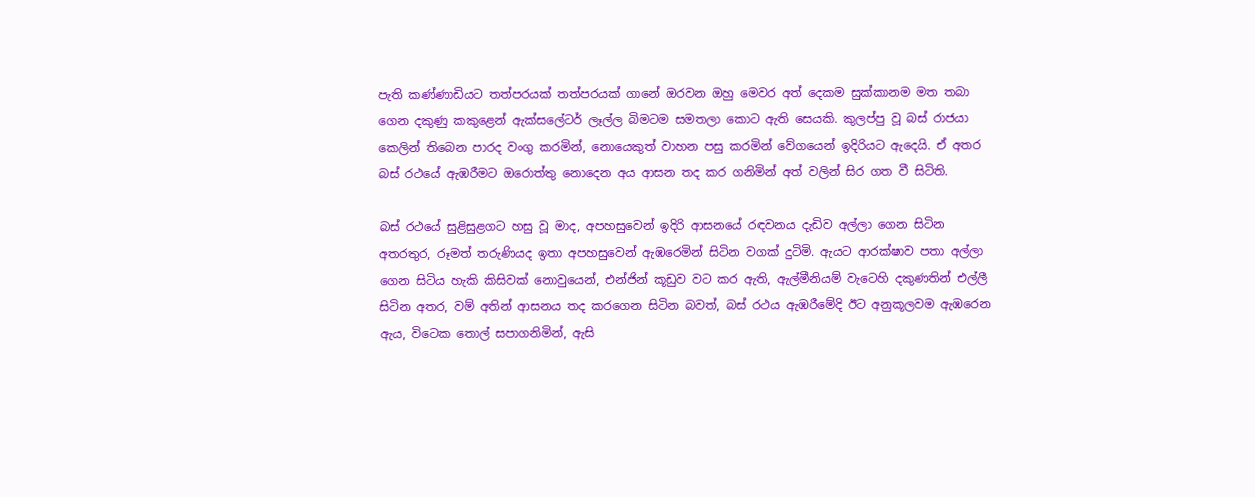පැති කණ්ණාඩියට තත්පරයක් තත්පරයක් ගානේ ඔරවන ඔහු මෙවර අත් දෙකම සුක්කානම මත තබා ගෙන දකුණු කකුළෙන් ඇක්සලේටර් ලෑල්ල බිමටම සමතලා කොට ඇති සෙයකි. කුලප්පු වූ බස් රාජයා කෙලින් තිබෙන පාරද වංගු කරමින්, නොයෙකුත් වාහන පසු කරමින් වේගයෙන් ඉදිරියට ඇදෙයි. ඒ අතර බස් රථයේ ඇඹරීමට ඔරොත්තු නොදෙන අය ආසන තද කර ගනිමින් අත් වලින් සිර ගත වී සිටිති.

බස් රථයේ සුළිසුළගට හසු වූ මාද, අපහසුවෙන් ඉදිරි ආසනයේ රඳවනය දැඩිව අල්ලා ගෙන සිටින අතරතුර, රූමත් තරුණියද ඉතා අපහසුවෙන් ඇඹරෙමින් සිටින වගක් දුටිමි. ඇයට ආරක්ෂාව පතා අල්ලා ගෙන සිටිය හැකි කිසිවක් නොවුයෙන්, එන්ජින් කූඩුව වට කර ඇති, ඇල්මීනියම් වැටෙහි දකුණතින් එල්ලී සිටින අතර, වම් අතින් ආසනය තද කරගෙන සිටින බවත්, බස් රථය ඇඹරීමේදි ඊට අනුකූලවම ඇඹරෙන ඇය, විටෙක තොල් සපාගනිමින්, ඇසි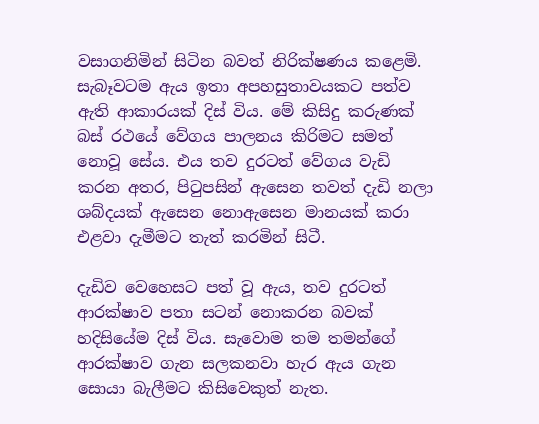වසාගනිමින් සිටින බවත් නිරික්ෂණය කළෙමි. සැබෑවටම ඇය ඉතා අපහසුතාවයකට පත්ව ඇති ආකාරයක් දිස් විය. මේ කිසිදු කරුණක් බස් රථයේ වේගය පාලනය කිරිමට සමත් නොවූ සේය. එය තව දුරටත් වේගය වැඩි කරන අතර, පිටුපසින් ඇසෙන තවත් දැඩි නලා ශබ්දයක් ඇසෙන නොඇසෙන මානයක් කරා එළවා දැමීමට තැත් කරමින් සිටී.

දැඩිව වෙහෙසට පත් වූ ඇය, තව දුරටත් ආරක්ෂාව පතා සටන් නොකරන බවක් හදිසියේම දිස් විය. සැවොම තම තමන්ගේ ආරක්ෂාව ගැන සලකනවා හැර ඇය ගැන සොයා බැලීමට කිසිවෙකුත් නැත.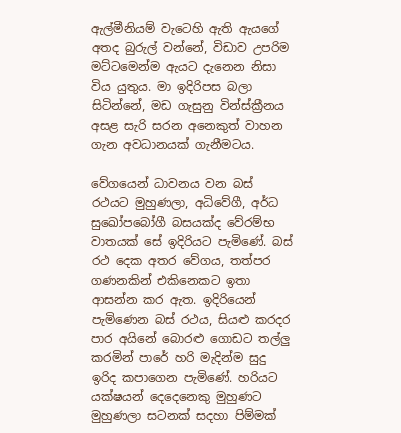ඇල්මීනියම් වැටෙහි ඇති ඇයගේ අතද බුරුල් වන්නේ, විඩාව උපරිම මට්ටමෙන්ම ඇයට දැනෙන නිසා විය යුතුය. මා ඉදිරිපස බලා සිටින්නේ, මඩ ගැසුනු වින්ස්ක්‍රීනය අසළ සැරි සරන අනෙකුත් වාහන ගැන අවධානයක් ගැනීමටය.

වේගයෙන් ධාවනය වන බස් රථයට මුහුණලා, අධිවේගී, අර්ධ සුඛෝපබෝගී බසයක්ද වේරම්භ වාතයක් සේ ඉදිරියට පැමිණේ. බස් රථ දෙක අතර වේගය, තත්පර ගණනකින් එකිනෙකට ඉතා ආසන්න කර ඇත. ඉදිරියෙන් පැමිණෙන බස් රථය, සියළු කරදර පාර අයිනේ බොරළු ගොඩට තල්ලු කරමින් පාරේ හරි මැදින්ම සුදු ඉරිද කපාගෙන පැමිණේ. හරියට යක්ෂයන් දෙදෙනෙකු මුහුණට මුහුණලා සටනක් සදහා පිම්මක්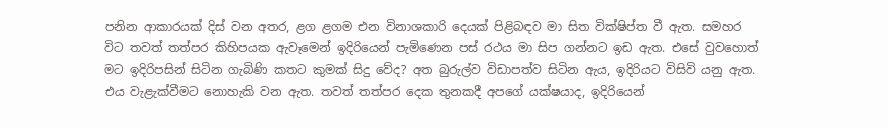පනින ආකාරයක් දිස් වන අතර, ළග ළගම එන විනාශකාරි දෙයක් පිළිබඳව මා සිත වික්ෂිප්ත වී ඇත. සමහර විට තවත් තත්පර කිහිපයක ඇවෑමෙන් ඉදිරියෙන් පැමිණෙන පස් රථය මා සිප ගන්නට ඉඩ ඇත. එසේ වුවහොත් මට ඉදිරිපසින් සිටින ගැබිණි කතට කුමක් සිදු වේද? අත බුරුල්ව විඩාපත්ව සිටින ඇය, ඉදිරියට විසිවි යනු ඇත. එය වැළැක්වීමට නොහැකි වන ඇත. තවත් තත්පර දෙක තුනකදී අපගේ යක්ෂයාද, ඉදිරියෙන්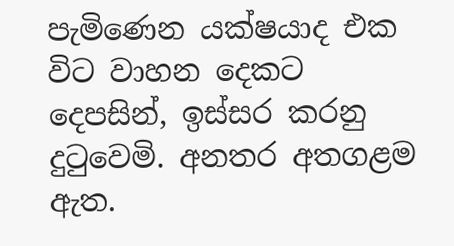පැමිණෙන යක්ෂයාද එක විට වාහන දෙකට දෙපසින්, ඉස්සර කරනු දුටුවෙමි. අනතර අතගළම ඇත.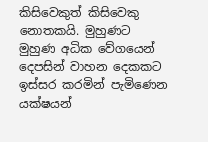කිසිවෙකුත් කිසිවෙකු නොතකයි. මුහුණට මුහුණ අධික වේගයෙන් දෙපසින් වාහන දෙකකට ඉස්සර කරමින් පැමිණෙන යක්ෂයන්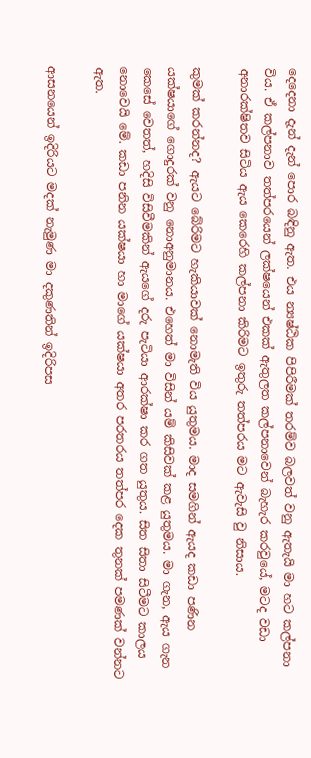දෙදෙනා දැන් දැන් පොර බඳිනු ඇත. එය න්‍යෂ්ඨික පිපිරීමක් තරම්ව බලවත් වනු ඇතැයි මා හට කල්පනා විය. ඒ කල්පනාව තත්පරයෙන් ලක්ෂයෙන් එකක් ඇතුලත කල්පනාවෙන් බැහැර කරවුයේ, මටද වඩා අනාරක්ෂිතව සිටිය ඇය කෙරෙහි කල්පනා කිරිමට ඉතුරු තත්පරය මට ඇවැසි වු නිසාය.

කුමක් කරන්නද? ඇයට බේරිමට හැකියාවක් නොමැති විය යුතුමය. මාද සමගින් ඇයද කඩා පණින යක්ෂයාගේ ගොදුරක් වනු නොඅනුමානය. එහෙත් මා විසින් යම් කිසිවක් කළ යුතුමය. මා ගැන, ඇය ගැන කෙසේ වෙතත්, හදිසි විසිවීමකින් ඇයගේ දරු පැටියා ආරක්ෂා කර ගත යුතුය. සිත සිතා සිටීමට කාලය නොවෙයි මේ. කඩා පනින යක්ෂයා හා මාගේ යක්ෂයා අතර පරතරය තත්පර දෙක තුනක් පමණක් වන්නට ඇත.

ආසනයෙන් ඉදිරියට මදක් නැමුණ මා දකුණතින් ඉදිරිපස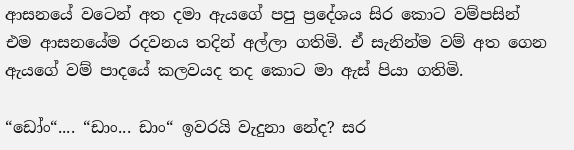ආසනයේ වටෙන් අත දමා ඇයගේ පපු ප්‍රදේශය සිර කොට වම්පසින් එම ආසනයේම රදවනය තදින් අල්ලා ගතිමි. ඒ සැනින්ම වම් අත ගෙන ඇයගේ වම් පාදයේ කලවයද තද කොට මා ඇස් පියා ගතිමි.

“ඩෝං“.... “ඩාං... ඩාං“ ඉවරයි වැදුනා නේද? සර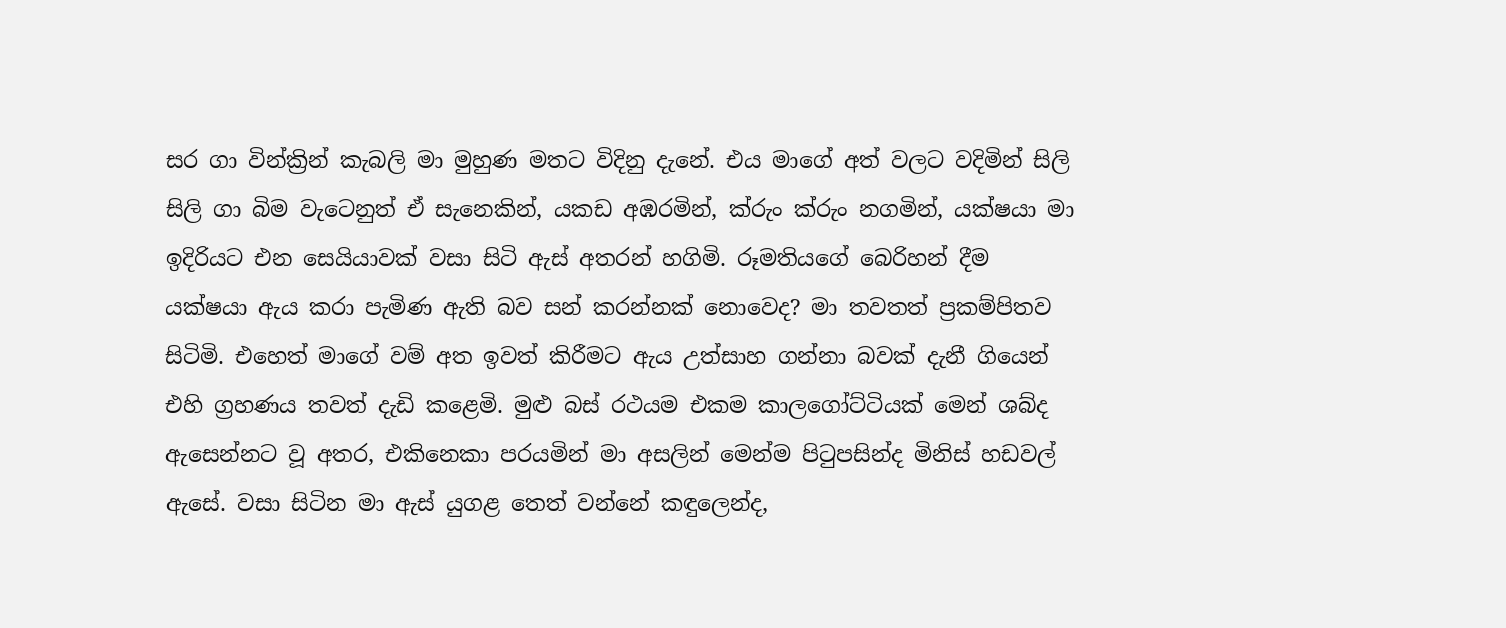සර ගා වින්ක්‍රින් කැබලි මා මුහුණ මතට විදිනු දැනේ. එය මාගේ අත් වලට වදිමින් සිලි සිලි ගා බිම වැටෙනුත් ඒ සැනෙකින්, යකඩ අඹරමින්, ක්රුං ක්රුං නගමින්, යක්ෂයා මා ඉදිරියට එන සෙයියාවක් වසා සිටි ඇස් අතරන් හගිමි. රූමතියගේ බෙරිහන් දීම යක්ෂයා ඇය කරා පැමිණ ඇති බව සන් කරන්නක් නොවෙද? මා තවතත් ප්‍රකම්පිතව සිටිමි. එහෙත් මාගේ වම් අත ඉවත් කිරීමට ඇය උත්සාහ ගන්නා බවක් දැනී ගියෙන් එහි ග්‍රහණය තවත් දැඩි කළෙමි. මුළු බස් රථයම එකම කාලගෝට්ටියක් මෙන් ශබ්ද ඇසෙන්නට වූ අතර, එකිනෙකා පරයමින් මා අසලින් මෙන්ම පිටුපසින්ද මිනිස් හඩවල් ඇසේ. වසා සිටින මා ඇස් යුගළ තෙත් වන්නේ කඳුලෙන්ද,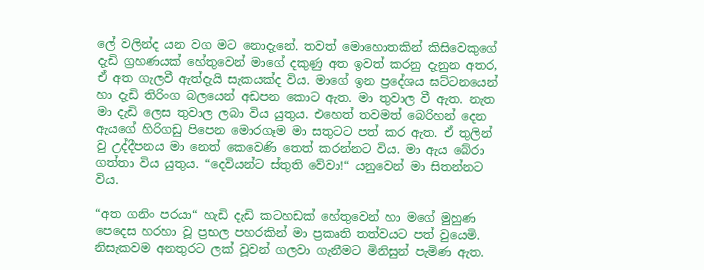ලේ වලින්ද යන වග මට නොදැනේ. තවත් මොහොතකින් කිසිවෙකුගේ දැඩි ග්‍රහණයක් හේතුවෙන් මාගේ දකුණු අත ඉවත් කරනු දැනුන අතර, ඒ අත ගැලවී ඇත්දැයි සැකයක්ද විය. මාගේ ඉන ප්‍රදේශය ඝට්ටනයෙන් හා දැඩි තිරිංග බලයෙන් අඩපන කොට ඇත. මා තුවාල වී ඇත. නැත මා දැඩි ලෙස තුවාල ලබා විය යුතුය. එහෙත් තවමත් බෙරිහන් දෙන ඇයගේ හිරිගඩු පිපෙන මොරගෑම මා සතුටට පත් කර ඇත. ඒ තුලින් වු උද්දීපනය මා නෙත් කෙවෙණි තෙත් කරන්නට විය. මා ඇය බේරා ගත්තා විය යුතුය. “දෙවියන්ට ස්තුති වේවා!“ යනුවෙන් මා සිතන්නට විය.

“අත ගනිං පරයා“ හැඩි දැඩි කටහඩක් හේතුවෙන් හා මගේ මුහුණ පෙදෙස හරහා වූ ප්‍රභල පහරකින් මා ප්‍රකෘති තත්වයට පත් වුයෙමි. නිසැකවම අනතුරට ලක් වූවන් ගලවා ගැනීමට මිනිසුන් පැමිණ ඇත.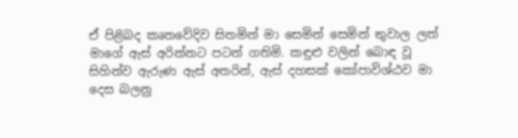ඒ පිළිබද කෘතවේදිව සිතමින් මා සෙමින් සෙමින් තුවාල ලත් මාගේ ඇස් අරින්නට පටන් ගතිමි. කඳුළු වලින් බොඳ වූ සිහින්ව ඇරුණ ඇස් අතරින්, ඇස් දහසක් කෝපාවිශ්ඨව මා දෙස බලනු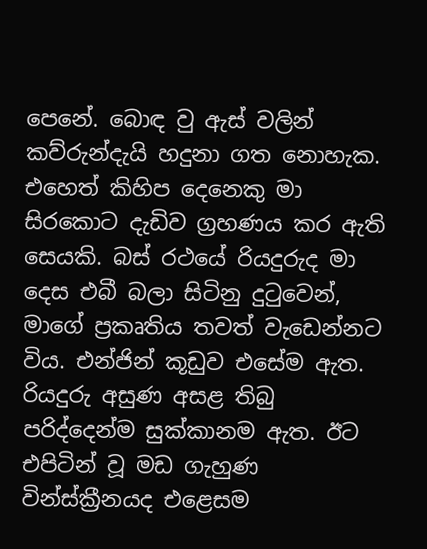පෙනේ. බොඳ වු ඇස් වලින් කව්රුන්දැයි හදුනා ගත නොහැක. එහෙත් කිහිප දෙනෙකු මා සිරකොට දැඩිව ග්‍රහණය කර ඇති සෙයකි. බස් රථයේ රියදුරුද මා දෙස එබී බලා සිටිනු දුටුවෙන්, මාගේ ප්‍රකෘතිය තවත් වැඩෙන්නට විය. එන්ජින් කූඩුව එසේම ඇත. රියදුරු අසුණ අසළ තිබු පරිද්දෙන්ම සුක්කානම ඇත. ඊට එපිටින් වූ මඩ ගැහුණ වින්ස්ක්‍රීනයද එළෙසම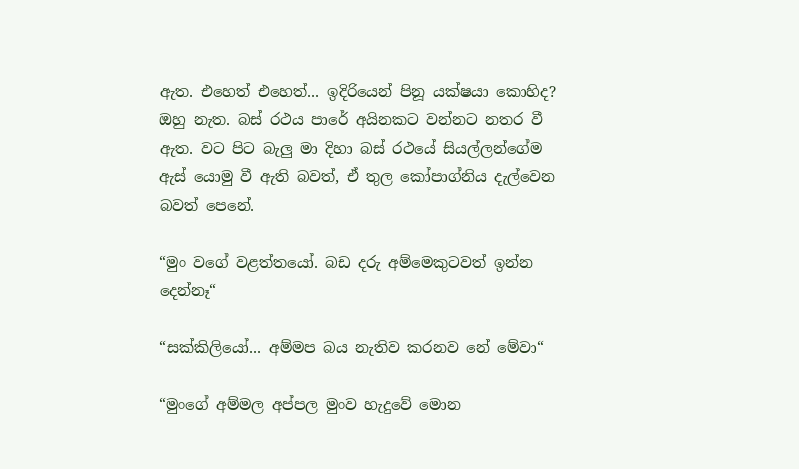ඇත. එහෙත් එහෙත්... ඉදිරියෙන් පිනූ යක්ෂයා කොහිද? ඔහු නැත. බස් රථය පාරේ අයිනකට වන්නට නතර වී ඇත. වට පිට බැලු මා දිහා බස් රථයේ සියල්ලන්ගේම ඇස් යොමු වී ඇති බවත්, ඒ තුල කෝපාග්නිය දැල්වෙන බවත් පෙනේ.

“මුං වගේ වළත්තයෝ. බඩ දරු අම්මෙකුටවත් ඉන්න දෙන්නෑ“

“සක්කිලියෝ... අම්මප බය නැතිව කරනව නේ මේවා“

“මුංගේ අම්මල අප්පල මුංව හැදුවේ මොන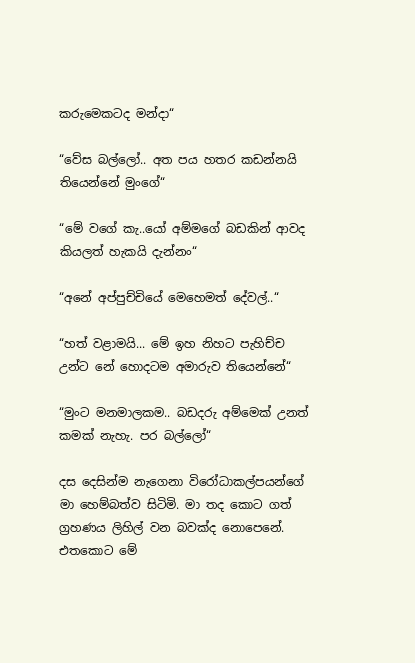කරුමෙකටද මන්දා“

“වේස බල්ලෝ.. අත පය හතර කඩන්නයි තියෙන්නේ මුංගේ“

“මේ වගේ කැ..යෝ අම්මගේ බඩකින් ආවද කියලත් හැකයි දැන්නං“

“අනේ අප්පුච්චියේ මෙහෙමත් දේවල්..“

“හත් වළාමයි... මේ ඉහ නිහට පැහිච්ච උන්ට නේ හොදටම අමාරුව තියෙන්නේ“

“මුංට මනමාලකම.. බඩදරු අම්මෙක් උනත් කමක් නැහැ. පර බල්ලෝ“

දස දෙසින්ම නැගෙනා විරෝධාකල්පයන්ගේ මා හෙම්බත්ව සිටිමි. මා තද කොට ගත් ග්‍රහණය ලිහිල් වන බවක්ද නොපෙනේ. එතකොට මේ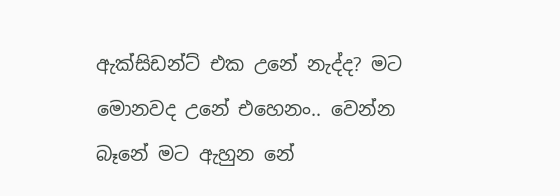ඇක්සිඩන්ට් එක උනේ නැද්ද? මට මොනවද උනේ එහෙනං.. වෙන්න බෑනේ මට ඇහුන නේ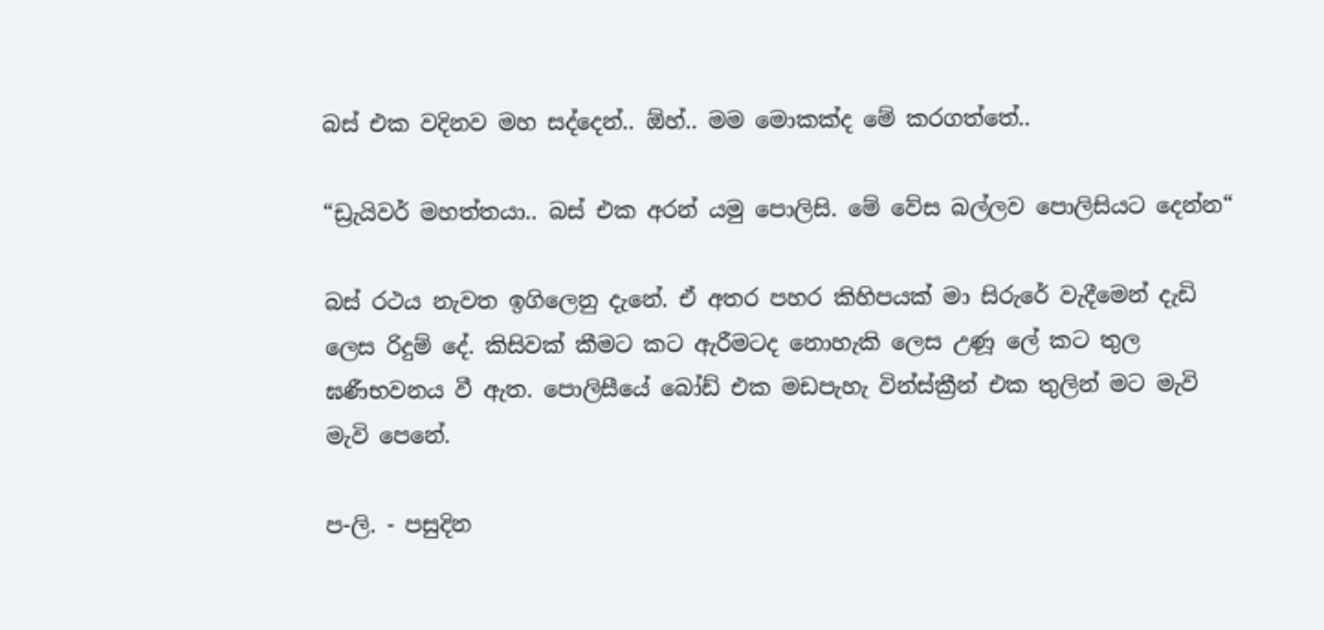බස් එක වදිනව මහ සද්දෙන්.. ඕහ්.. මම මොකක්ද මේ කරගත්තේ..

“ඩ්‍රැයිවර් මහත්තයා.. බස් එක අරන් යමු පොලිසි. මේ වේස බල්ලව පොලිසියට දෙන්න“

බස් රථය නැවත ඉගිලෙනු දැනේ. ඒ අතර පහර කිහිපයක් මා සිරුරේ වැදීමෙන් දැඩි ලෙස රිදුම් දේ. කිසිවක් කීමට කට ඇරීමටද නොහැකි ලෙස උණූ ලේ කට තුල ඝණීභවනය වී ඇත. පොලිසීයේ බෝඩ් එක මඩපැහැ වින්ස්ක්‍රීන් එක තුලින් මට මැවි මැවි පෙනේ.

ප-ලි. - පසුදින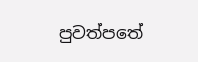පුවත්පතේ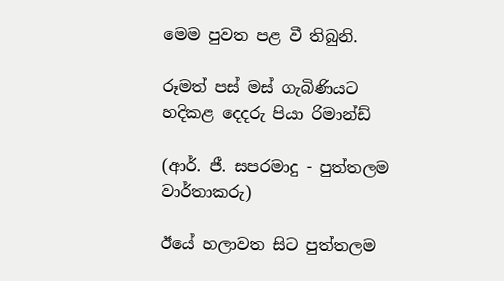මෙම පුවත පළ වී තිබුනි.

රූමත් පස් මස් ගැබිණියට හදිකළ දෙදරු පියා රිමාන්ඩ්

(ආර්. ජී. සපරමාදු - පුත්තලම වාර්තාකරු)

ඊයේ හලාවත සිට පුත්තලම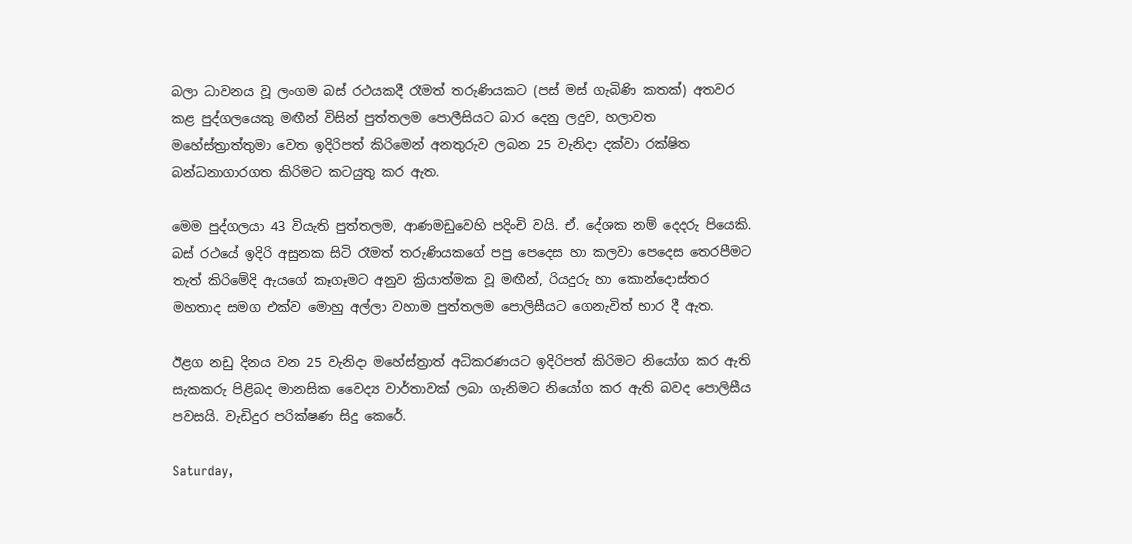බලා ධාවනය වූ ලංගම බස් රථයකදී රෑමත් තරුණියකට (පස් මස් ගැබිණි කතක්) අතවර කළ පුද්ගලයෙකු මඟීන් විසින් පුත්තලම පොලීසියට බාර දෙනු ලදුව, හලාවත මහේස්ත්‍රාත්තුමා වෙත ඉදිරිපත් කිරිමෙන් අනතුරුව ලබන 25 වැනිදා දක්වා රක්ෂිත බන්ධනාගාරගත කිරිමට කටයුතු කර ඇත.

මෙම පුද්ගලයා 43 වියැති පුත්තලම, ආණමඩුවෙහි පදිංචි වයි. ඒ. දේශක නම් දෙදරු පියෙකි. බස් රථයේ ඉදිරි අසුනක සිටි රෑමත් තරුණියකගේ පපු පෙදෙස හා කලවා පෙදෙස තෙරපීමට තැත් කිරිමේදි ඇයගේ කෑගෑමට අනුව ක්‍රියාත්මක වූ මඟීන්, රියදුරු හා කොන්දොස්තර මහතාද සමග එක්ව මොහු අල්ලා වහාම පුත්තලම පොලිසීයට ගෙනැවිත් භාර දී ඇත.

ඊළග නඩු දිනය වන 25 වැනිදා මහේස්ත්‍රාත් අධිකරණයට ඉදිරිපත් කිරිමට නියෝග කර ඇති සැකකරු පිළිබද මානසික වෛද්‍ය වාර්තාවක් ලබා ගැනිමට නියෝග කර ඇති බවද පොලිසීය පවසයි. වැඩිදුර පරික්ෂණ සිදු කෙරේ.

Saturday,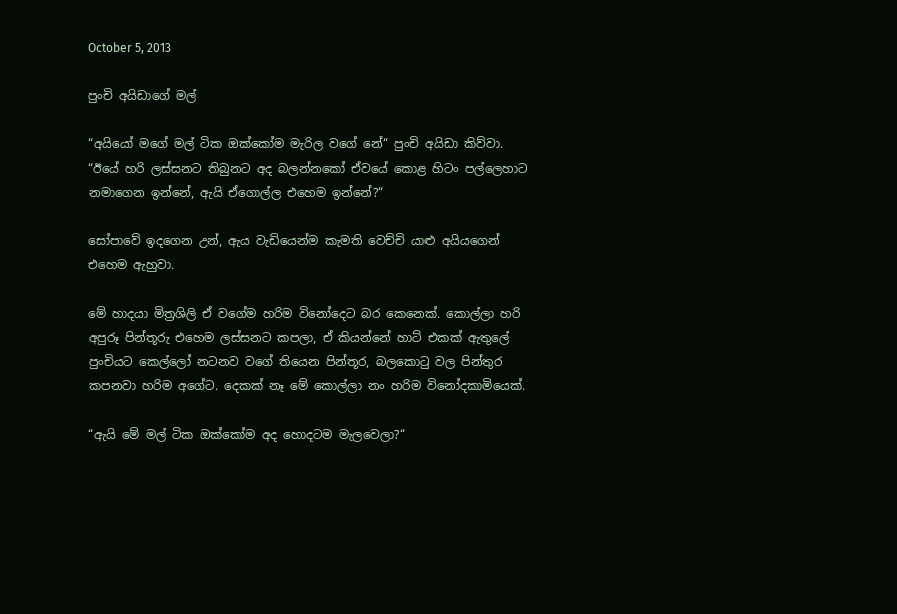October 5, 2013

පුංචි අයිඩාගේ මල්

“අයියෝ මගේ මල් ටික ඔක්කෝම මැරිල වගේ නේ“ පුංචි අයිඩා කිව්වා. “ඊයේ හරි ලස්සනට තිබුනට අද බලන්නකෝ ඒවයේ කොළ හිටං පල්ලෙහාට නමාගෙන ඉන්නේ, ඇයි ඒගොල්ල එහෙම ඉන්නේ?“

සෝපාවේ ඉදගෙන උන්, ඇය වැඩියෙන්ම කැමති වෙච්චි යාළු අයියගෙන් එහෙම ඇහුවා.

මේ හාදයා මිත්‍රශිලි ඒ වගේම හරිම විනෝදෙට බර කෙනෙක්. කොල්ලා හරි අපුරූ පින්තූරු එහෙම ලස්සනට කපලා, ඒ කියන්නේ හාට් එකක් ඇතුලේ පුංචියට කෙල්ලෝ නටනව වගේ තියෙන පින්තූර, බලකොටු වල පින්තුර කපනවා හරිම අගේට. දෙකක් නෑ මේ කොල්ලා නං හරිම විනෝදකාමියෙක්.

“ඇයි මේ මල් ටික ඔක්කෝම අද හොදටම මැලවෙලා?“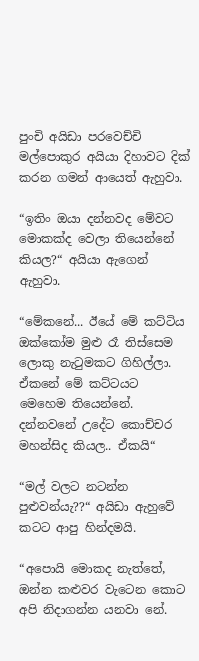පුංචි අයිඩා පරවෙච්චි මල්පොකුර අයියා දිහාවට දික් කරන ගමන් ආයෙත් ඇහුවා.

“ඉතිං ඔයා දන්නවද මේවට මොකක්ද වෙලා තියෙන්නේ කියල?“ අයියා ඇගෙන් ඇහුවා.

“මේකනේ... ඊයේ මේ කට්ටිය ඔක්කෝම මුළු රෑ තිස්සෙම ලොකු නැටුමකට ගිහිල්ලා. ඒකනේ මේ කට්ටයට මෙහෙම තියෙන්නේ. දන්නවනේ උදේට කොච්චර මහන්සිද කියල.. ඒකයි“

“මල් වලට නටන්න පුළුවන්යැ??“ අයිඩා ඇහුවේ කටට ආපු හින්දමයි.

“අපොයි මොකද නැත්තේ, ඔන්න කළුවර වැටෙන කොට අපි නිදාගන්න යනවා නේ.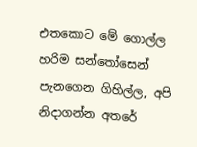එතකොට මේ ගොල්ල හරිම සන්තෝසෙන් පැනගෙන ගිහිල්ල, අපි නිදාගන්න අතරේ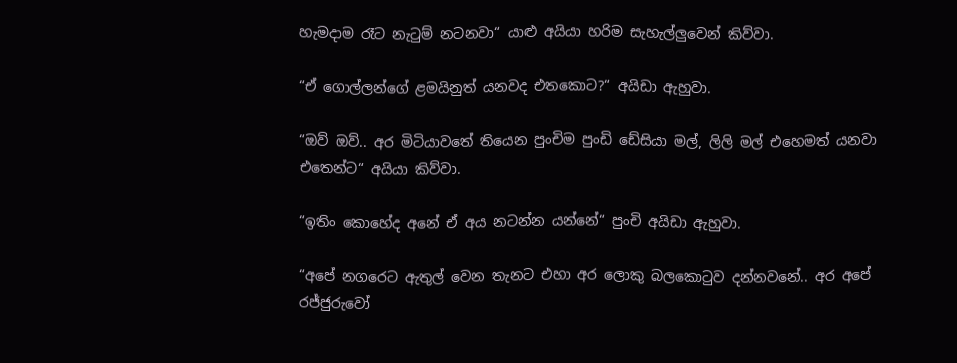හැමදාම රෑට නැටුම් නටනවා“ යාළු අයියා හරිම සැහැල්ලුවෙන් කිව්වා.

“ඒ ගොල්ලන්ගේ ළමයිනුත් යනවද එතකොට?“ අයිඩා ඇහුවා.

“ඔව් ඔව්.. අර මිටියාවතේ තියෙන පුංචිම පුංඩි ඩේසියා මල්, ලිලි මල් එහෙමත් යනවා එතෙන්ට“ අයියා කිව්වා.

“ඉතිං කොහේද අනේ ඒ අය නටන්න යන්නේ“ පුංචි අයිඩා ඇහුවා.

“අපේ නගරෙට ඇතුල් වෙන තැනට එහා අර ලොකු බලකොටුව දන්නවනේ.. අර අපේ රජ්ජුරුවෝ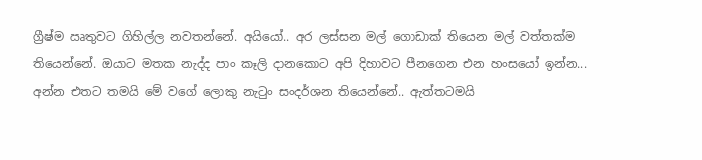ග්‍රීෂ්ම ඍතුවට ගිහිල්ල නවතන්නේ. අයියෝ.. අර ලස්සන මල් ගොඩාක් තියෙන මල් වත්තක්ම තියෙන්නේ. ඔයාට මතක නැද්ද පාං කෑලි දානකොට අපි දිහාවට පීනගෙන එන හංසයෝ ඉන්න... අන්න එතට තමයි මේ වගේ ලොකු නැටුං සංදර්ශන තියෙන්නේ.. ඇත්තටමයි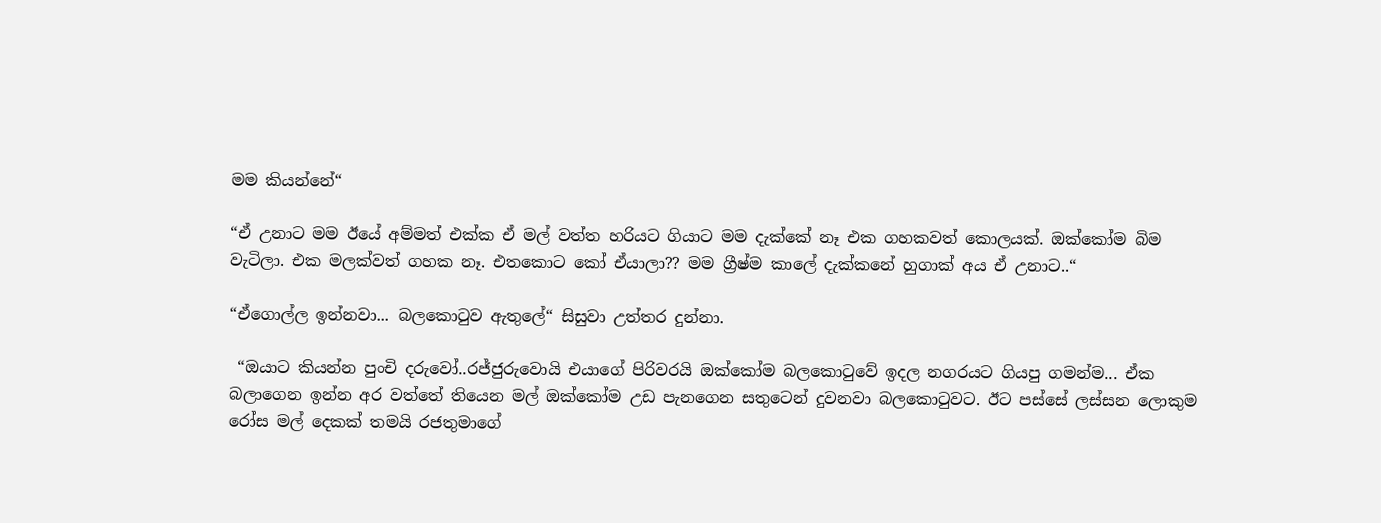මම කියන්නේ“

“ඒ උනාට මම ඊයේ අම්මත් එක්ක ඒ මල් වත්ත හරියට ගියාට මම දැක්කේ නෑ එක ගහකවත් කොලයක්. ඔක්කෝම බිම වැටිලා. එක මලක්වත් ගහක නෑ. එතකොට කෝ ඒයාලා?? මම ග්‍රීෂ්ම කාලේ දැක්කනේ හුගාක් අය ඒ උනාට..“

“ඒගොල්ල ඉන්නවා... බලකොටුව ඇතුලේ“ සිසුවා උත්තර දුන්නා.

 “ඔයාට කියන්න පුංචි දරුවෝ..රජ්ජුරුවොයි එයාගේ පිරිවරයි ඔක්කෝම බලකොටුවේ ඉදල නගරයට ගියපු ගමන්ම... ඒක බලාගෙන ඉන්න අර වත්තේ තියෙන මල් ඔක්කෝම උඩ පැනගෙන සතුටෙන් දුවනවා බලකොටුවට. ඊට පස්සේ ලස්සන ලොකුම රෝස මල් දෙකක් තමයි රජතුමාගේ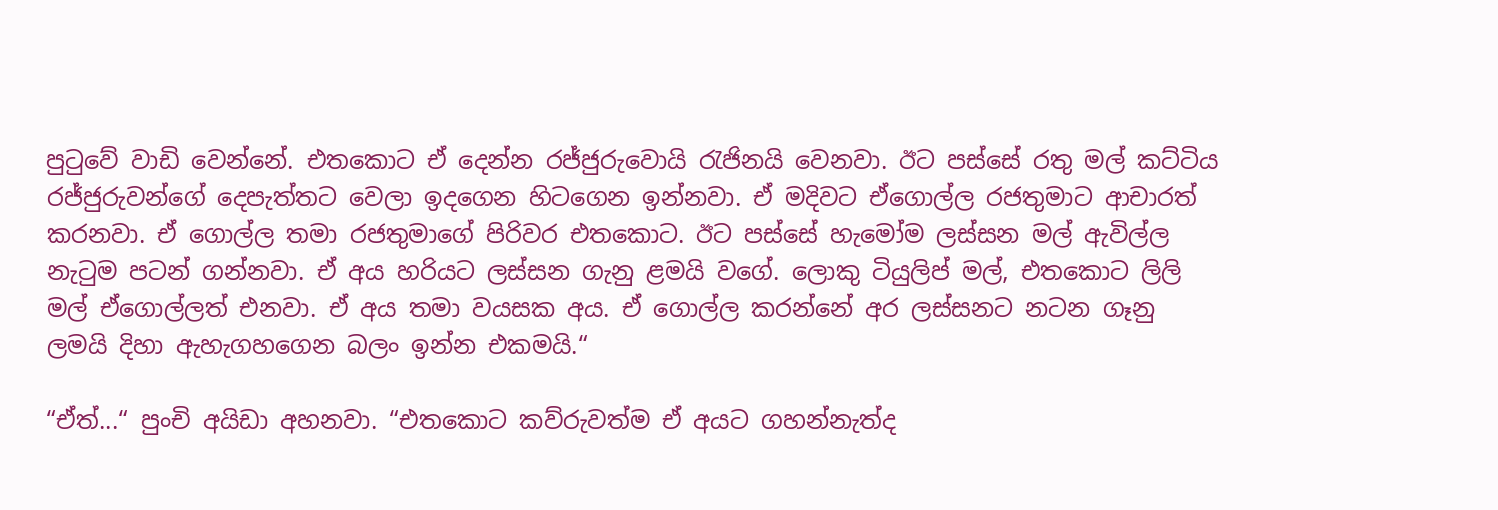පුටුවේ වාඩි වෙන්නේ. එතකොට ඒ දෙන්න රජ්ජුරුවොයි රැජිනයි වෙනවා. ඊට පස්සේ රතු මල් කට්ටිය රජ්ජුරුවන්ගේ දෙපැත්තට වෙලා ඉදගෙන හිටගෙන ඉන්නවා. ඒ මදිවට ඒගොල්ල රජතුමාට ආචාරත් කරනවා. ඒ ගොල්ල තමා රජතුමාගේ පිරිවර එතකොට. ඊට පස්සේ හැමෝම ලස්සන මල් ඇවිල්ල නැටුම පටන් ගන්නවා. ඒ අය හරියට ලස්සන ගැනු ළමයි වගේ. ලොකු ටියුලිප් මල්, එතකොට ලිලි මල් ඒගොල්ලත් එනවා. ඒ අය තමා වයසක අය. ඒ ගොල්ල කරන්නේ අර ලස්සනට නටන ගෑනු ලමයි දිහා ඇහැගහගෙන බලං ඉන්න එකමයි.“

“ඒත්...“ පුංචි අයිඩා අහනවා. “එතකොට කව්රුවත්ම ඒ අයට ගහන්නැත්ද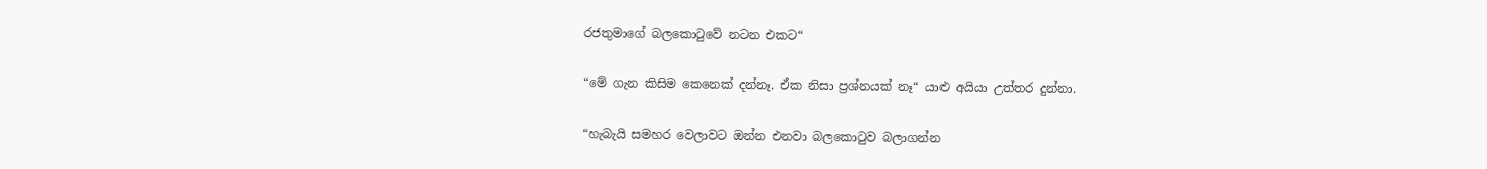රජතුමාගේ බලකොටුවේ නටන එකට“

“මේ ගැන කිසිම කෙනෙක් දන්නෑ. ඒක නිසා ප්‍රශ්නයක් නෑ“ යාළු අයියා උත්තර දුන්නා.

“හැබැයි සමහර වෙලාවට ඔන්න එනවා බලකොටුව බලාගන්න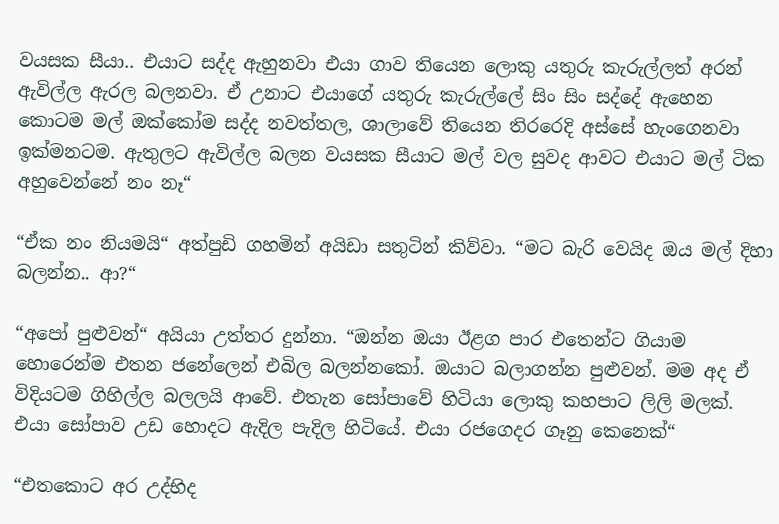වයසක සීයා.. එයාට සද්ද ඇහුනවා එයා ගාව තියෙන ලොකු යතුරු කැරුල්ලත් අරන් ඇවිල්ල ඇරල බලනවා. ඒ උනාට එයාගේ යතුරු කැරුල්ලේ සිං සිං සද්දේ ඇහෙන කොටම මල් ඔක්කෝම සද්ද නවත්තල, ශාලාවේ තියෙන තිරරෙදි අස්සේ හැංගෙනවා ඉක්මනටම. ඇතුලට ඇවිල්ල බලන වයසක සීයාට මල් වල සුවද ආවට එයාට මල් ටික අහුවෙන්නේ නං නෑ“

“ඒක නං නියමයි“ අත්පුඩි ගහමින් අයිඩා සතුටින් කිව්වා. “මට බැරි වෙයිද ඔය මල් දිහා බලන්න.. ආ?“

“අපෝ පුළුවන්“ අයියා උත්තර දුන්නා. “ඔන්න ඔයා ඊළග පාර එතෙන්ට ගියාම හොරෙන්ම එතන ජනේලෙන් එබිල බලන්නකෝ. ඔයාට බලාගන්න පුළුවන්. මම අද ඒ විදියටම ගිහිල්ල බලලයි ආවේ. එතැන සෝපාවේ හිටියා ලොකු කහපාට ලිලි මලක්. එයා සෝපාව උඩ හොදට ඇදිල පැදිල හිටියේ. එයා රජගෙදර ගෑනු කෙනෙක්“

“එතකොට අර උද්භිද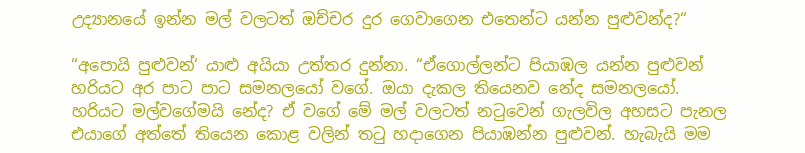උද්‍යානයේ ඉන්න මල් වලටත් ඔච්චර දුර ගෙවාගෙන එතෙන්ට යන්න පුළුවන්ද?“

“අපොයි පුළුවන්‘ යාළු අයියා උත්තර දුන්නා. “ඒගොල්ලන්ට පියාඹල යන්න පුළුවන් හරියට අර පාට පාට සමනලයෝ වගේ. ඔයා දැකල තියෙනව නේද සමනලයෝ. හරියට මල්වගේමයි නේද? ඒ වගේ මේ මල් වලටත් නටුවෙන් ගැලවිල අහසට පැනල එයාගේ අත්තේ තියෙන කොළ වලින් තටු හදාගෙන පියාඹන්න පුළුවන්. හැබැයි මම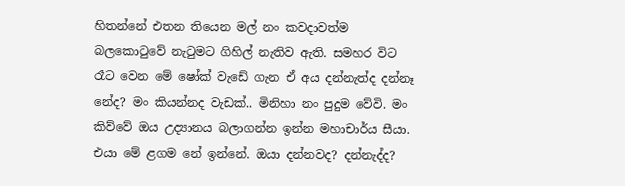හිතන්නේ එතන තියෙන මල් නං කවදාවත්ම බලකොටුවේ නැටුමට ගිහිල් නැතිව ඇති. සමහර විට රෑට වෙන මේ ෂෝක් වැඩේ ගැන ඒ අය දන්නැත්ද දන්නෑ නේද? මං කියන්නද වැඩක්.. මිනිහා නං පුදුම වේවි. මං කිව්වේ ඔය උද්‍යානය බලාගන්න ඉන්න මහාචාර්ය සීයා. එයා මේ ළගම නේ ඉන්නේ. ඔයා දන්නවද? දන්නැද්ද?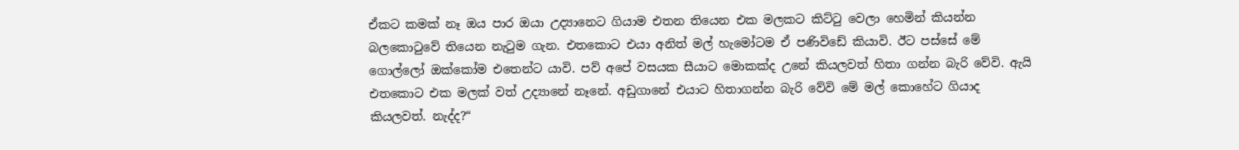ඒකට කමක් නෑ ඔය පාර ඔයා උද්‍යානෙට ගියාම එතන තියෙන එක මලකට කිට්ටු වෙලා හෙමින් කියන්න බලකොටුවේ තියෙන නැටුම ගැන. එතකොට එයා අනිත් මල් හැමෝටම ඒ පණිවිඩේ කියාවි. ඊට පස්සේ මේ ගොල්ලෝ ඔක්කෝම එතෙන්ට යාවි. පව් අපේ වසයක සීයාට මොකක්ද උනේ කියලවත් හිතා ගන්න බැරි වේවි. ඇයි එතකොට එක මලක් වත් උද්‍යානේ නෑනේ. අඩුගානේ එයාට හිතාගන්න බැරි වේවි මේ මල් කොහේට ගියාද කියලවත්. නැද්ද?“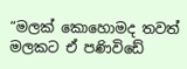“මලක් කොහොමද තවත් මලකට ඒ පණිවිඩේ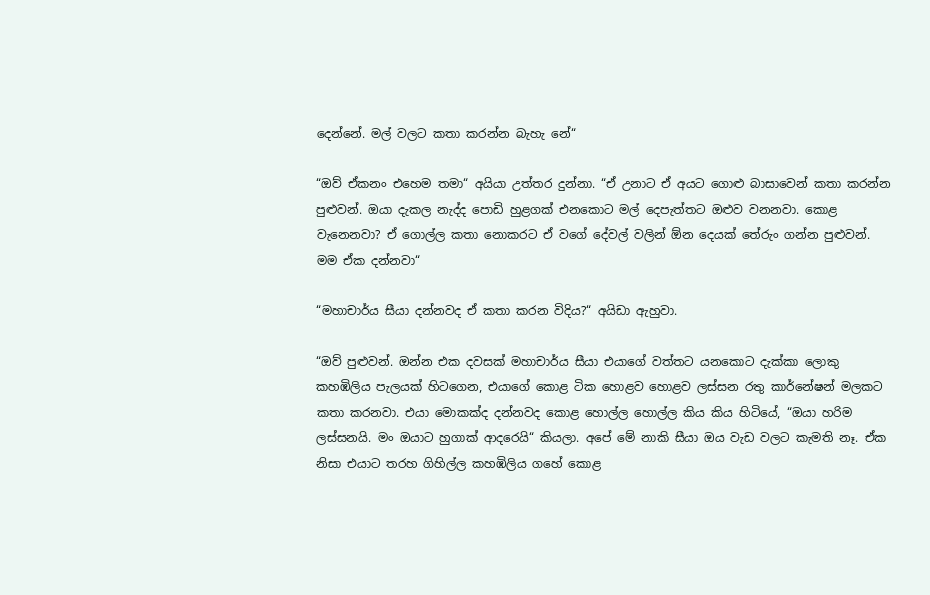දෙන්නේ. මල් වලට කතා කරන්න බැහැ නේ“

“ඔව් ඒකනං එහෙම තමා“ අයියා උත්තර දුන්නා. “ඒ උනාට ඒ අයට ගොළු බාසාවෙන් කතා කරන්න පුළුවන්. ඔයා දැකල නැද්ද පොඩි හුළගක් එනකොට මල් දෙපැත්තට ඔළුව වනනවා. කොළ වැනෙනවා? ඒ ගොල්ල කතා නොකරට ඒ වගේ දේවල් වලින් ඕන දෙයක් තේරුං ගන්න පුළුවන්. මම ඒක දන්නවා“

“මහාචාර්ය සීයා දන්නවද ඒ කතා කරන විදිය?“ අයිඩා ඇහුවා.

“ඔව් පුළුවන්. ඔන්න එක දවසක් මහාචාර්ය සීයා එයාගේ වත්තට යනකොට දැක්කා ලොකු කහඹිලිය පැලයක් හිටගෙන, එයාගේ කොළ ටික හොළව හොළව ලස්සන රතු කාර්නේෂන් මලකට කතා කරනවා. එයා මොකක්ද දන්නවද කොළ හොල්ල හොල්ල කිය කිය හිටියේ, “ඔයා හරිම ලස්සනයි. මං ඔයාට හුගාක් ආදරෙයි“ කියලා. අපේ මේ නාකි සීයා ඔය වැඩ වලට කැමති නෑ. ඒක නිසා එයාට තරහ ගිහිල්ල කහඹිලිය ගහේ කොළ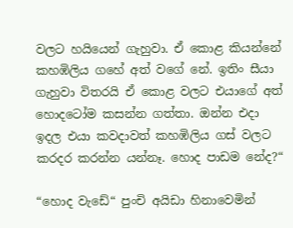වලට හයියෙන් ගැහුවා. ඒ කොළ කියන්නේ කහඹිලිය ගහේ අත් වගේ නේ. ඉතිං සීයා ගැහුවා විතරයි ඒ කොළ වලට එයාගේ අත් හොදටෝම කසන්න ගත්තා. ඔන්න එදා ඉදල එයා කවදාවත් කහඹිලිය ගස් වලට කරදර කරන්න යන්නෑ. හොද පාඩම නේද?“

“හොද වැඩේ“ පුංචි අයිඩා හිනාවෙමින්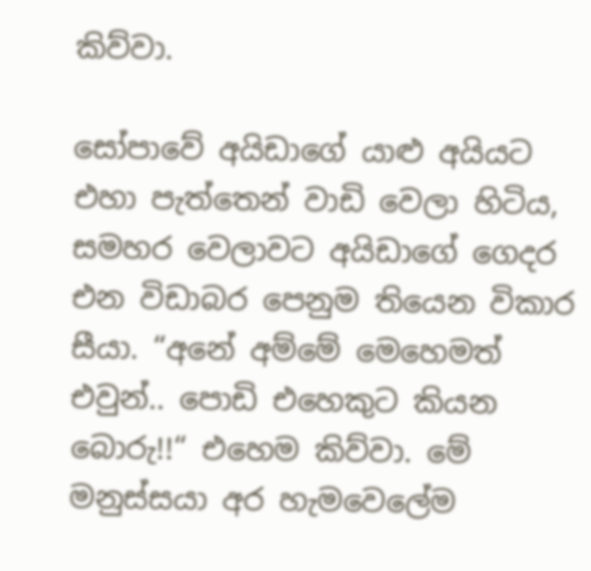කිව්වා.

සෝපාවේ අයිඩාගේ යාළු අයියට එහා පැත්තෙන් වාඩි වෙලා හිටිය, සමහර වෙලාවට අයිඩාගේ ගෙදර එන විඩාබර පෙනුම තියෙන විකාර සීයා. “අනේ ‍අම්මේ මෙහෙමත් එවුන්.. පොඩි එහෙකුට කියන බොරු!!“ එහෙම කිව්වා. මේ මනුස්සයා අර හැමවෙලේම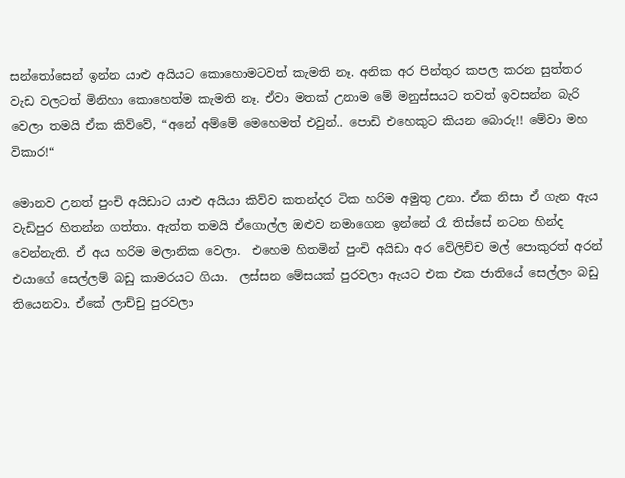සන්තෝසෙන් ඉන්න යාළු අයියට කොහොමටවත් කැමති නෑ. අනික අර පින්තුර කපල කරන සුත්තර වැඩ වලටත් මිනිහා කොහෙත්ම කැමති නෑ. ඒවා මතක් උනාම මේ මනුස්සයට තවත් ඉවසන්න බැරි වෙලා තමයි ඒක කිව්වේ, “අනේ ‍අම්මේ මෙහෙමත් එවුන්.. පොඩි එහෙකුට කියන බොරු!! මේවා මහ විකාර!“

මොනව උනත් පුංචි අයිඩාට යාළු අයියා කිව්ව කතන්දර ටික හරිම අමුතු උනා. ඒක නිසා ඒ ගැන ඇය වැඩිපුර හිතන්න ගත්තා. ඇත්ත තමයි ඒගොල්ල ඔළුව නමාගෙන ඉන්නේ රෑ තිස්සේ නටන හින්ද වෙන්නැති. ඒ අය හරිම මලානික වෙලා.  එහෙම හිතමින් පුංචි අයිඩා අර වේලිච්ච මල් පොකුරත් අරන් එයාගේ සෙල්ලම් බඩු කාමරයට ගියා.  ලස්සන මේසයක් පුරවලා ඇයට එක එක ජාතියේ සෙල්ලං බඩු තියෙනවා. ඒකේ ලාච්චු පුරවලා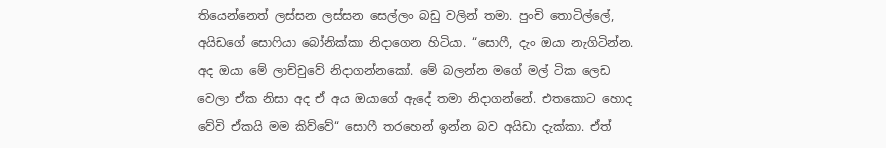තියෙන්නෙත් ලස්සන ලස්සන සෙල්ලං බඩු වලින් තමා. පුංචි තොටිල්ලේ, අයිඩගේ සොෆියා බෝනික්කා නිදාගෙන හිටියා. “සොෆී, දැං ඔයා නැගිටින්න. අද ඔයා මේ ලාච්චුවේ නිදාගන්නකෝ. මේ බලන්න මගේ මල් ටික ලෙඩ වෙලා ඒක නිසා අද ඒ අය ඔයාගේ ඇදේ තමා නිදාගන්නේ. එතකොට හොද වේවි ඒකයි මම කිව්වේ“ සොෆී තරහෙන් ඉන්න බව අයිඩා දැක්කා. ඒත්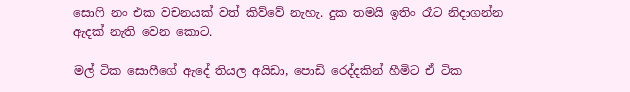සොෆි නං එක වචනයක් වත් කිව්වේ නැහැ. දුක තමයි ඉතිං රෑට නිදාගන්න ඇදක් නැති වෙන කොට.

මල් ටික සොෆීගේ ඇදේ තියල අයිඩා, පොඩි රෙද්දකින් හීමිට ඒ ටික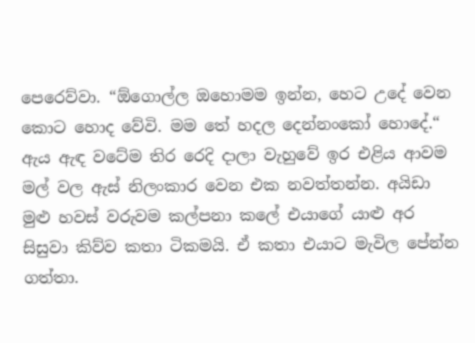පෙරෙව්වා. “ඕගොල්ල ඔහොමම ඉන්න, හෙට උදේ වෙන කොට හොද වේවි. මම තේ හදල දෙන්නංකෝ හොදේ.“ ඇය ඇඳ වටේම තිර රෙදි දාලා වැහුවේ ඉර එළිය ආවම මල් වල ඇස් නිලංකාර වෙන එක නවත්තන්න. අයිඩා මුළු හවස් වරුවම කල්පනා කලේ එයාගේ යාළු අර සිසුවා කිව්ව කතා ටිකමයි. ඒ කතා එයාට මැවිල පේන්න ගත්තා.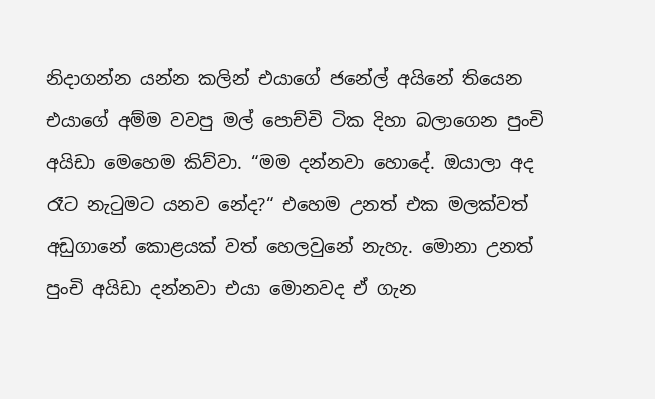නිදාගන්න යන්න කලින් එයාගේ ජනේල් අයිනේ තියෙන එයාගේ අම්ම වවපු මල් පොච්චි ටික දිහා බලාගෙන පුංචි අයිඩා මෙහෙම කිව්වා. “මම දන්නවා හොදේ. ඔයාලා අද රෑට නැටුමට යනව නේද?“ එහෙම උනත් එක මලක්වත් අඩුගානේ කොළයක් වත් හෙලවුනේ නැහැ. මොනා උනත් පුංචි අයිඩා දන්නවා එයා මොනවද ඒ ගැන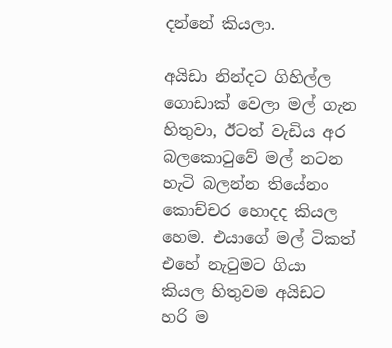දන්නේ කියලා.

අයිඩා නින්දට ගිහිල්ල ගොඩාක් වෙලා මල් ගැන හිතුවා, ඊටත් වැඩිය අර බලකොටුවේ මල් නටන හැටි බලන්න තියේනං කොච්චර හොදද කියල හෙම. එයාගේ මල් ටිකත් එහේ නැටුමට ගියා කියල හිතුවම අයිඩට හරි ම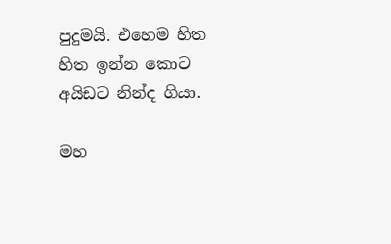පුදුමයි. එහෙම හිත හිත ඉන්න කොට අයිඩට නින්ද ගියා.

මහ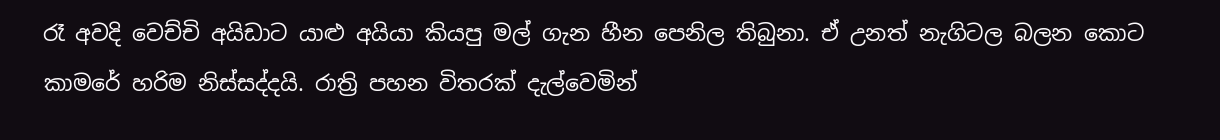රෑ අවදි වෙච්චි අයිඩාට යාළු අයියා කියපු මල් ගැන හීන පෙනිල තිබුනා. ඒ උනත් නැගිටල බලන කොට කාමරේ හරිම නිස්සද්දයි. රාත්‍රි පහන විතරක් දැල්වෙමින්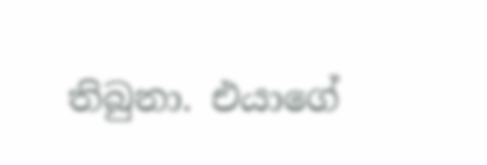තිබුනා. එයාගේ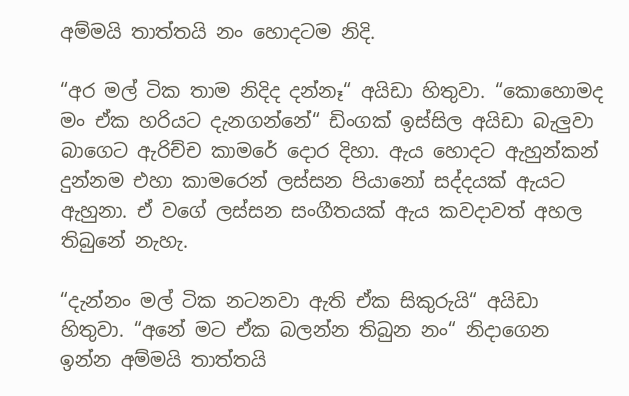අම්මයි තාත්තයි නං හොදටම නිදි.

“අර මල් ටික තාම නිදිද දන්නෑ“ අයිඩා හිතුවා. “කොහොමද මං ඒක හරියට දැනගන්නේ“ ඩිංගක් ඉස්සිල අයිඩා බැලුවා බාගෙට ඇරිච්ච කාමරේ දොර දිහා. ඇය හොදට ඇහුන්කන් දුන්නම එහා කාමරෙන් ලස්සන පියානෝ සද්දයක් ඇයට ඇහුනා. ඒ වගේ ලස්සන සංගීතයක් ඇය කවදාවත් අහල තිබුනේ නැහැ.

“දැන්නං මල් ටික නටනවා ඇති ඒක සිකුරුයි“ අයිඩා හිතුවා. “අනේ මට ඒක බලන්න තිබුන නං“ නිදාගෙන ඉන්න අම්මයි තාත්තයි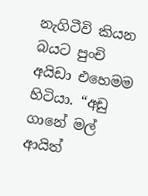නැගිටීවි කියන බයට පුංචි අයිඩා එහෙමම හිටියා. “අඩු ගානේ මල් ආයිත්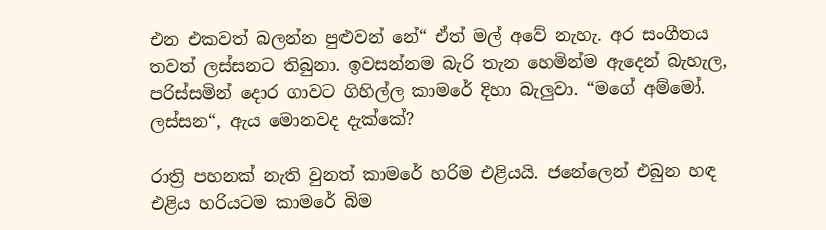එන එකවත් බලන්න පුළුවන් නේ“ ඒත් මල් අවේ නැහැ. අර සංගීතය තවත් ලස්සනට තිබුනා. ඉවසන්නම බැරි තැන හෙමින්ම ඇදෙන් බැහැල, පරිස්සමින් දොර ගාවට ගිහිල්ල කාමරේ දිහා බැලුවා. “මගේ අම්මෝ. ලස්සන“, ඇය මොනවද දැක්කේ?

රාත්‍රි පහනක් නැති වුනත් කාමරේ හරිම එළියයි. ජනේලෙන් එබුන හඳ එළිය හරියටම කාමරේ බිම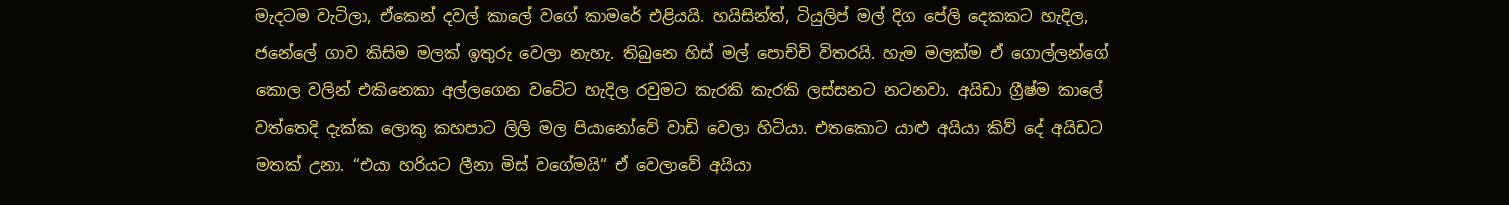මැදටම වැටිලා, ඒකෙන් දවල් කාලේ වගේ කාමරේ එළියයි. හයිසින්ත්, ටියුලිප් මල් දිග පේලි දෙකකට හැදිල, ජනේලේ ගාව කිසිම මලක් ඉතුරු වෙලා නැහැ. තිබුනෙ හිස් මල් පොච්චි විතරයි. හැම මලක්ම ඒ ගොල්ලන්ගේ කොල වලින් එකිනෙකා අල්ලගෙන වටේට හැදිල රවුමට කැරකි කැරකි ලස්සනට නටනවා. අයිඩා ග්‍රීෂ්ම කාලේ වත්තෙදි දැක්ක ලොකු කහපාට ලිලි මල පියානෝවේ වාඩි වෙලා හිටියා. එතකොට යාළු අයියා කිව් දේ අයිඩට මතක් උනා. “එයා හරියට ලීනා මිස් වගේමයි“ ඒ වෙලාවේ අයියා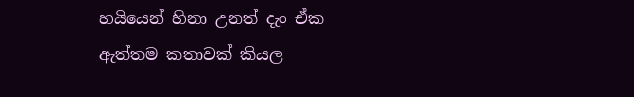හයියෙන් හිනා උනත් දැං ඒක ඇත්තම කතාවක් කියල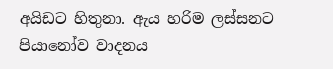අයිඩට හිතුනා. ඇය හරිම ලස්සනට පියානෝව වාදනය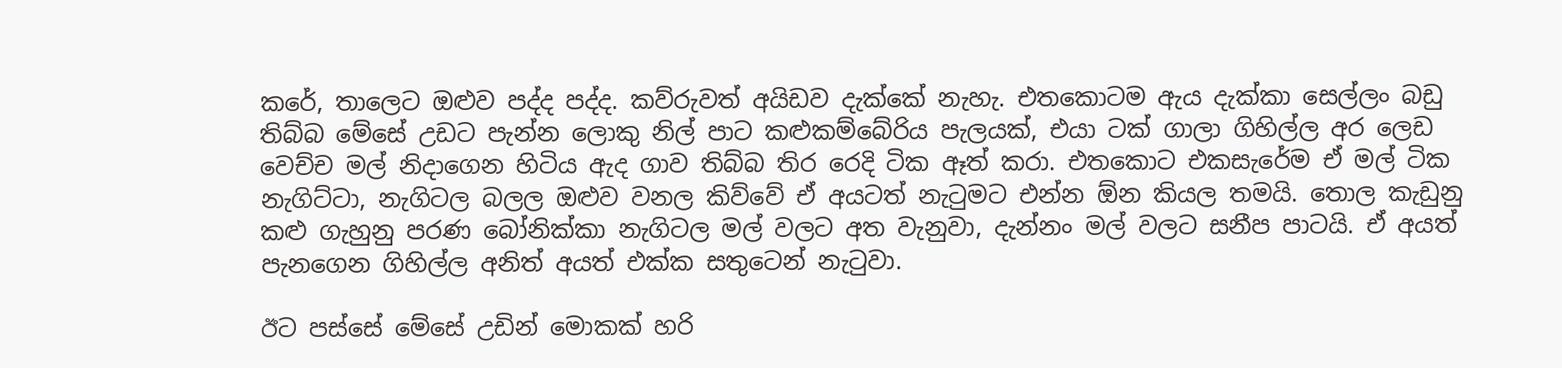කරේ, තාලෙට ඔළුව පද්ද පද්ද. කව්රුවත් අයිඩව දැක්කේ නැහැ. එතකොටම ඇය දැක්කා සෙල්ලං බඩු තිබ්බ මේසේ උඩට පැන්න ලොකු නිල් පාට කළුකම්බේරිය පැලයක්, එයා ටක් ගාලා ගිහිල්ල අර ලෙඩ වෙච්ච මල් නිදාගෙන හිටිය ඇද ගාව තිබ්බ තිර රෙදි ටික ඈත් කරා. එතකොට එකසැරේම ඒ මල් ටික නැගිට්ටා, නැගිටල බලල ඔළුව වනල කිව්වේ ඒ අයටත් නැටුමට එන්න ඕන කියල තමයි. තොල කැඩුනු කළු ගැහුනු පරණ බෝනික්කා නැගිටල මල් වලට අත වැනුවා, දැන්නං මල් වලට සනීප පාටයි. ඒ අයත් පැනගෙන ගිහිල්ල අනිත් අයත් එක්ක සතුටෙන් නැටුවා.

ඊට පස්සේ මේසේ උඩින් මොකක් හරි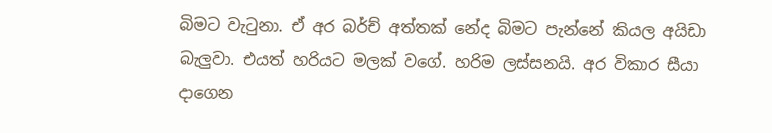බිමට වැටුනා. ඒ අර බර්ච් අත්තක් නේද බිමට පැන්නේ කියල අයිඩා බැලුවා. එයත් හරියට මලක් වගේ. හරිම ලස්සනයි. අර විකාර සීයා දාගෙන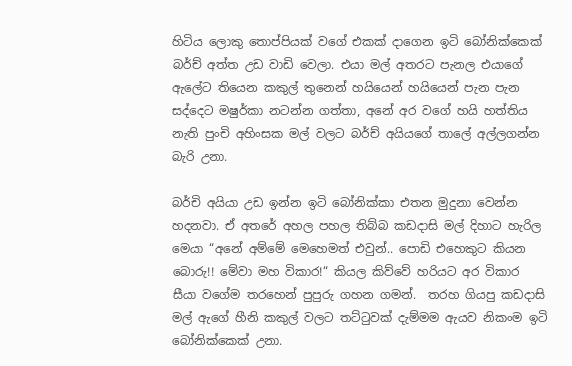හිටිය ලොකු තොප්පියක් වගේ එකක් දාගෙන ඉටි බෝනික්කෙක් බර්ච් අත්ත උඩ වාඩි වෙලා. එයා මල් අතරට පැනල එයාගේ ඇලේට තියෙන කකුල් තුනෙන් හයියෙන් හයියෙන් පැන පැන සද්දෙට මෂුර්කා නටන්න ගත්තා, අනේ අර වගේ හයි හත්තිය නැති පුංචි අහිංසක මල් වලට බර්ච් අයියගේ තාලේ අල්ලගන්න බැරි උනා.

බර්චි අයියා උඩ ඉන්න ඉටි බෝනික්කා එතන මුදුනා වෙන්න හදනවා. ඒ අතරේ අහල පහල තිබ්බ කඩදාසි මල් දිහාට හැරිල මෙයා “අනේ ‍අම්මේ මෙහෙමත් එවුන්.. පොඩි එහෙකුට කියන බොරු!! මේවා මහ විකාර!“ කියල කිව්වේ හරියට අර විකාර සීයා වගේම තරහෙන් පුපුරු ගහන ගමන්.  තරහ ගියපු කඩදාසි මල් ඇගේ හීනි කකුල් වලට තට්ටුවක් දැම්මම ඇයව නිකංම ඉටි බෝනික්කෙක් උනා.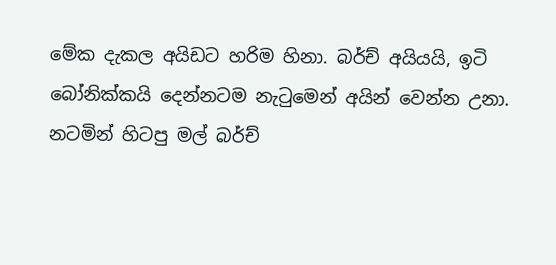මේක දැකල අයිඩට හරිම හිනා. බර්ච් අයියයි, ඉටි බෝනික්කයි දෙන්නටම නැටුමෙන් අයින් වෙන්න උනා. නටමින් හිටපු මල් බර්ච්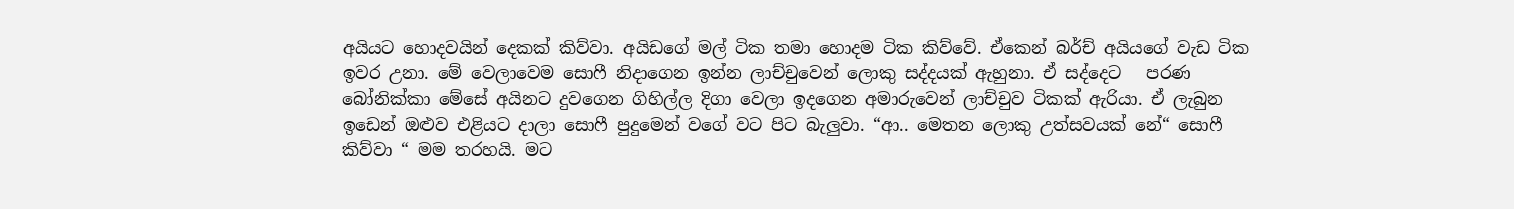අයියට හොදවයින් දෙකක් කිව්වා. අයිඩගේ මල් ටික තමා හොදම ටික කිව්වේ. ඒකෙන් බර්ච් අයියගේ වැඩ ටික ඉවර උනා. මේ වෙලාවෙම සොෆී නිදාගෙන ඉන්න ලාච්චුවෙන් ලොකු සද්දයක් ඇහුනා. ඒ සද්දෙට   පරණ බෝනික්කා මේසේ අයිනට දුවගෙන ගිහිල්ල දිගා වෙලා ඉදගෙන අමාරුවෙන් ලාච්චුව ටිකක් ඇරියා. ඒ ලැබුන ඉඩෙන් ඔළුව එළියට දාලා සොෆී පුදුමෙන් වගේ වට පිට බැලුවා. “ආ.. මෙතන ලොකු උත්සවයක් නේ“ සොෆී කිව්වා “ මම තරහයි. මට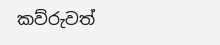කව්රුවත්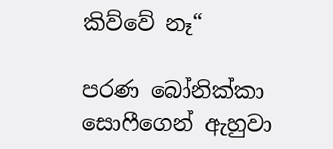කිව්වේ නෑ“

පරණ බෝනික්කා සොෆීගෙන් ඇහුවා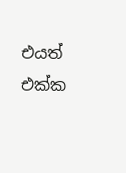එයත් එක්ක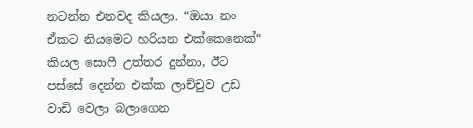නටන්න එනවද කියලා. “ඔයා නං ඒකට නියමෙට හරියන එක්කෙනෙක්“ කියල සොෆී උත්තර දුන්නා, ඊට පස්සේ දෙන්න එක්ක ලාච්චුව උඩ වාඩි වෙලා බලාගෙන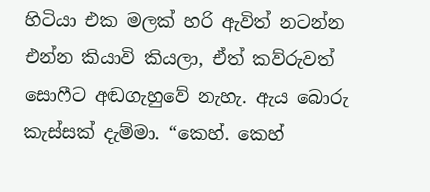හිටියා එක මලක් හරි ඇවිත් නටන්න එන්න කියාවි කියලා, ඒත් කව්රුවත් සොෆීට අඬගැහුවේ නැහැ. ඇය බොරු කැස්සක් දැම්මා. “කෙහ්. කෙහ්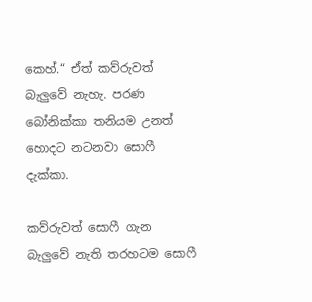කෙහ්.“ ඒත් කව්රුවත් බැලුවේ නැහැ. පරණ බෝනික්කා තනියම උනත් හොදට නටනවා සොෆී දැක්කා.

කව්රුවත් සොෆී ගැන බැලුවේ නැති තරහටම සොෆී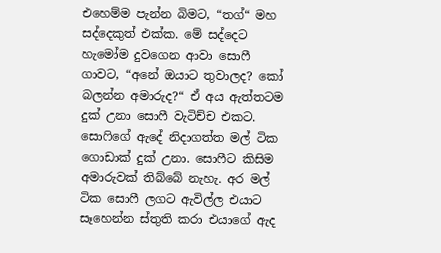එහෙම්ම පැන්න බිමට, “තග්“ මහ සද්දෙකුත් එක්ක. මේ සද්දෙට හැමෝම දුවගෙන ආවා සොෆී ගාවට, “අනේ ඔයාට තුවාලද? කෝ බලන්න අමාරුද?“ ඒ අය ඇත්තටම දුක් උනා සොෆී වැටිච්ච එකට. සොෆිගේ ඇදේ නිදාගත්ත මල් ටික ගොඩාක් දුක් උනා. සොෆීට කිසිම අමාරුවක් තිබ්බේ නැහැ. අර මල් ටික සොෆී ලගට ඇවිල්ල එයාට සෑහෙන්න ස්තුති කරා එයාගේ ඇද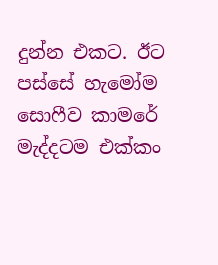දුන්න එකට. ඊට පස්සේ හැමෝම සොෆීව කාමරේ මැද්දටම එක්කං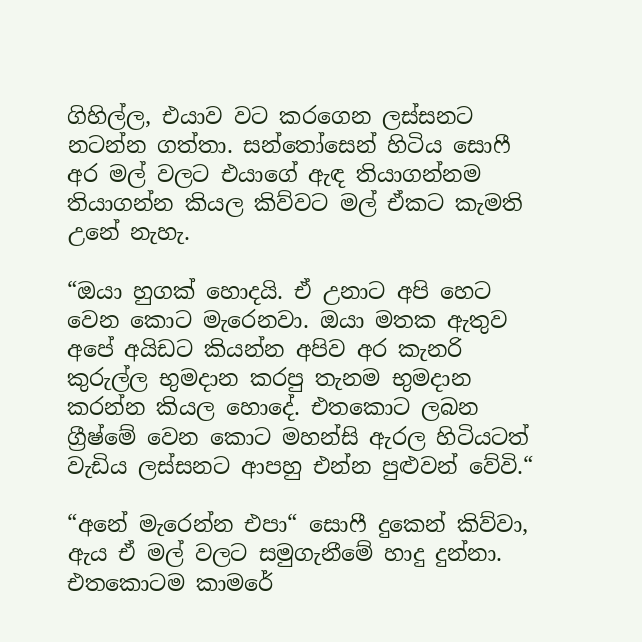ගිහිල්ල, එයාව වට කරගෙන ලස්සනට නටන්න ගත්තා. සන්තෝසෙන් හිටිය සොෆී අර මල් වලට එයාගේ ඇඳ තියාගන්නම තියාගන්න කියල කිව්වට මල් ඒකට කැමති උනේ නැහැ.

“ඔයා හුගක් හොදයි. ඒ උනාට අපි හෙට වෙන කොට මැරෙනවා. ඔයා මතක ඇතුව අපේ අයිඩට කියන්න අපිව අර කැනරි කුරුල්ල භුමදාන කරපු තැනම භුමදාන කරන්න කියල හොදේ. එතකොට ලබන ග්‍රීෂ්මේ වෙන කොට මහන්සි ඇරල හිටියටත් වැඩිය ලස්සනට ආපහු එන්න පුළුවන් වේවි.“

“අනේ මැරෙන්න එපා“ සොෆී දුකෙන් කිව්වා, ඇය ඒ මල් වලට සමුගැනීමේ හාදු දුන්නා. එතකොටම කාමරේ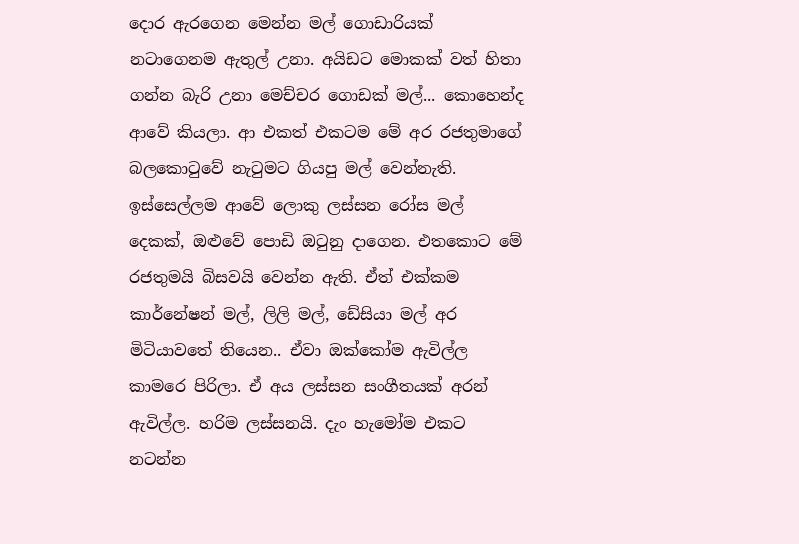දොර ඇරගෙන මෙන්න මල් ගොඩාරියක් නටාගෙනම ඇතුල් උනා. අයිඩට මොකක් වත් හිතා ගන්න බැරි උනා මෙච්චර ගොඩක් මල්... කොහෙන්ද ආවේ කියලා. ආ එකත් එකටම මේ අර රජතුමාගේ බලකොටුවේ නැටුමට ගියපු මල් වෙන්නැති. ඉස්සෙල්ලම ආවේ ලොකු ලස්සන රෝස මල් දෙකක්, ඔළුවේ පොඩි ඔටුනු දාගෙන. එතකොට මේ රජතුමයි බිසවයි වෙන්න ඇති. ඒත් එක්කම කාර්නේෂන් මල්, ලිලි මල්, ඩේසියා මල් අර මිටියාවතේ තියෙන.. ඒවා ඔක්කෝම ඇවිල්ල කාමරෙ පිරිලා. ඒ අය ලස්සන සංගීතයක් අරන් ඇවිල්ල. හරිම ලස්සනයි. දැං හැමෝම එකට නටන්න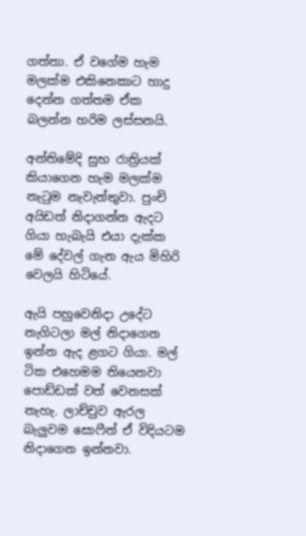ගත්තා. ඒ වගේම හැම මලක්ම එකිනෙකාට හාදු දෙන්න ගත්තම ඒක බලන්න හරිම ලස්සනයි.

අන්තිමේදි සුභ රාත්‍රියක් කියාගෙන හැම මලක්ම නැටුම නැවැත්තුවා. පුංචි අයිඩත් නිදාගන්න ඇදට ගියා හැබැයි එයා දැක්ක මේ දේවල් ගැන ඇය මිහිරි වෙලයි හිටියේ.

ඇයි පහුවෙනිදා උදේට නැගිටලා මල් නිදාගෙන ඉන්න ඇද ළගට ගියා. මල් ටික එහෙමම තියෙනවා පොඩ්ඩක් වත් වෙනසක් නැහැ. ලාච්චුව ඇරල බැලුවම සොෆීත් ඒ විදියටම නිදාගෙන ඉන්නවා.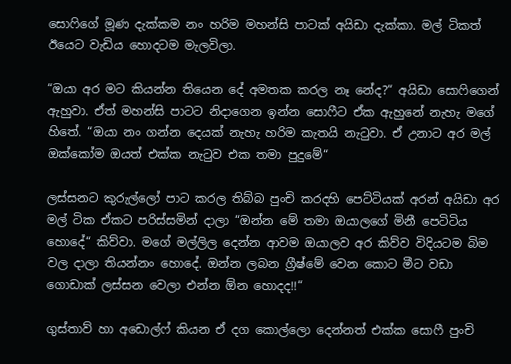සොෆිගේ මූණ දැක්කම නං හරිම මහන්සි පාටක් අයිඩා දැක්කා. මල් ටිකත් ඊයෙට වැඩිය හොදටම මැලවිලා.

“ඔයා අර මට කියන්න තියෙන දේ අමතක කරල නෑ නේද?“ අයිඩා සොෆිගෙන් ඇහුවා. ඒත් මහන්සි පාටට නිදාගෙන ඉන්න සොෆීට ඒක ඇහුනේ නැහැ මගේ හිතේ. “ඔයා නං ගන්න දෙයක් නැහැ හරිම කැතයි නැටුවා. ඒ උනාට අර මල් ඔක්කෝම ඔයත් එක්ක නැටුව එක තමා පුදුමේ“

ලස්සනට කුරුල්ලෝ පාට කරල තිබ්බ පුංචි කරදහි පෙට්ටියක් අරන් අයිඩා අර මල් ටික ඒකට පරිස්සමින් දාලා “ඔන්න මේ තමා ඔයාලගේ මිනී පෙටිටිය හොදේ“ කිව්වා. මගේ මල්ලිල දෙන්න ආවම ඔයාලව අර කිව්ව විදියටම බිම වල දාලා තියන්නං හොදේ. ඔන්න ලබන ග්‍රීෂ්මේ වෙන කොට මීට වඩා ගොඩාක් ලස්සන වෙලා එන්න ඕන හොදද!!“

ගුස්තාව් හා අඩොල්ෆ් කියන ඒ දග කොල්ලො දෙන්නත් එක්ක සොෆී පුංචි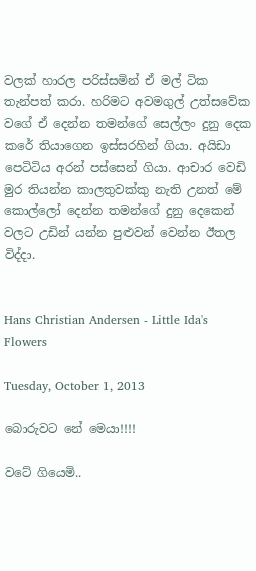වලක් හාරල පරිස්සමින් ඒ මල් ටික තැන්පත් කරා. හරිමට අවමගුල් උත්සවේක වගේ ඒ දෙන්න තමන්ගේ සෙල්ලං දුනු දෙක කරේ තියාගෙන ඉස්සරහින් ගියා. අයිඩා පෙටිටිය අරන් පස්සෙන් ගියා. ආචාර වෙඩි මුර තියන්න කාලතුවක්කු නැති උනත් මේ කොල්ලෝ දෙන්න තමන්ගේ දුනු දෙකෙන් වලට උඩින් යන්න පුළුවන් වෙන්න ඊතල විද්දා.


Hans Christian Andersen - Little Ida's Flowers

Tuesday, October 1, 2013

බොරුවට නේ මෙයා!!!!

වටේ ගියෙමි..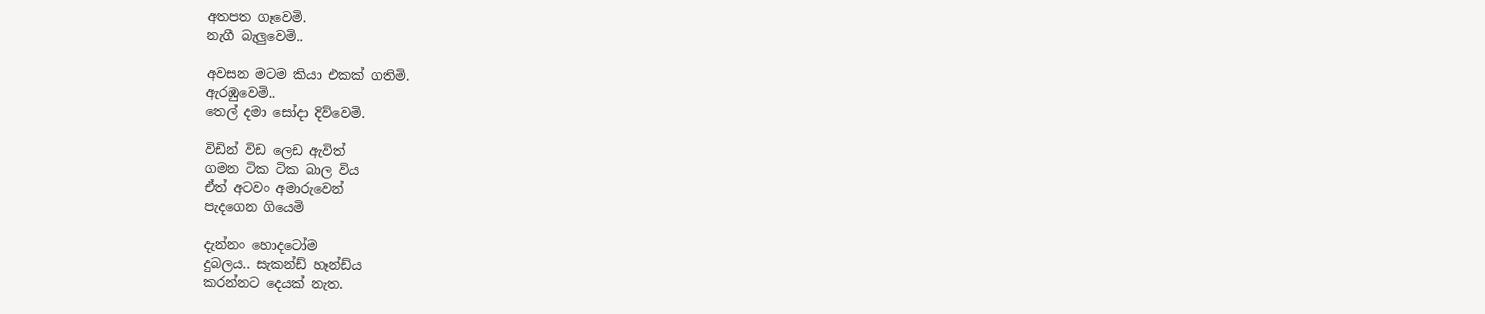අතපත ගෑවෙමි.
නැගී බැලුවෙමි..

අවසන මටම කියා එකක් ගතිමි.
ඇරඹුවෙමි..
තෙල් දමා සෝදා දිව්වෙමි.

විඩින් විඩ ලෙඩ ඇවිත්
ගමන ටික ටික බාල විය
ඒත් අටවං අමාරුවෙන්
පැදගෙන ගියෙමි

දැන්නං හොදටෝම
දුබලය.. සැකන්ඩ් හෑන්ඩ්ය
කරන්නට දෙයක් නැත.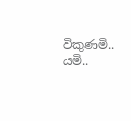විකුණමි.. යමි..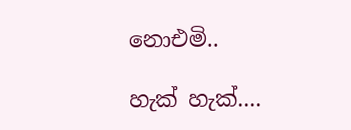නොඑමි..

හැක් හැක්....